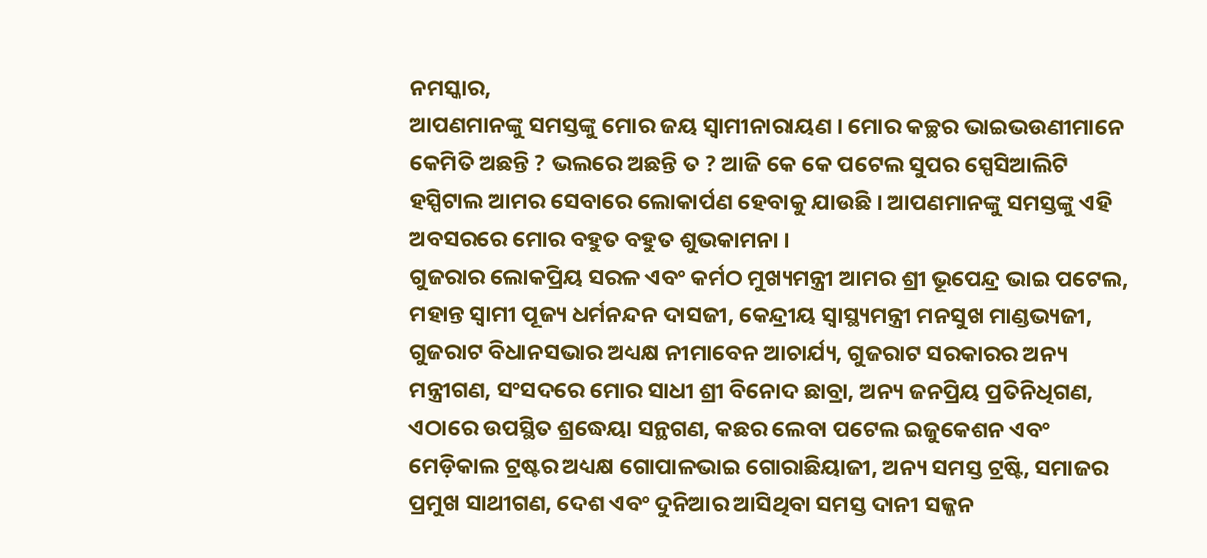ନମସ୍କାର,
ଆପଣମାନଙ୍କୁ ସମସ୍ତଙ୍କୁ ମୋର ଜୟ ସ୍ୱାମୀନାରାୟଣ । ମୋର କଚ୍ଛର ଭାଇଭଉଣୀମାନେ କେମିତି ଅଛନ୍ତି ? ଭଲରେ ଅଛନ୍ତି ତ ? ଆଜି କେ କେ ପଟେଲ ସୁପର ସ୍ପେସିଆଲିଟି ହସ୍ପିଟାଲ ଆମର ସେବାରେ ଲୋକାର୍ପଣ ହେବାକୁ ଯାଉଛି । ଆପଣମାନଙ୍କୁ ସମସ୍ତଙ୍କୁ ଏହି ଅବସରରେ ମୋର ବହୁତ ବହୁତ ଶୁଭକାମନା ।
ଗୁଜରାର ଲୋକପ୍ରିୟ ସରଳ ଏବଂ କର୍ମଠ ମୁଖ୍ୟମନ୍ତ୍ରୀ ଆମର ଶ୍ରୀ ଭୂପେନ୍ଦ୍ର ଭାଇ ପଟେଲ, ମହାନ୍ତ ସ୍ୱାମୀ ପୂଜ୍ୟ ଧର୍ମନନ୍ଦନ ଦାସଜୀ, କେନ୍ଦ୍ରୀୟ ସ୍ୱାସ୍ଥ୍ୟମନ୍ତ୍ରୀ ମନସୁଖ ମାଣ୍ଡଭ୍ୟଜୀ, ଗୁଜରାଟ ବିଧାନସଭାର ଅଧ୍ୟକ୍ଷ ନୀମାବେନ ଆଚାର୍ଯ୍ୟ, ଗୁଜରାଟ ସରକାରର ଅନ୍ୟ ମନ୍ତ୍ରୀଗଣ, ସଂସଦରେ ମୋର ସାଧୀ ଶ୍ରୀ ବିନୋଦ ଛାବ୍ରା, ଅନ୍ୟ ଜନପ୍ରିୟ ପ୍ରତିନିଧିଗଣ, ଏଠାରେ ଉପସ୍ଥିତ ଶ୍ରଦ୍ଧେୟା ସନ୍ଥଗଣ, କଛର ଲେବା ପଟେଲ ଇଜୁକେଶନ ଏବଂ ମେଡ଼ିକାଲ ଟ୍ରଷ୍ଟର ଅଧ୍ୟକ୍ଷ ଗୋପାଳଭାଇ ଗୋରାଛିୟାଜୀ, ଅନ୍ୟ ସମସ୍ତ ଟ୍ରଷ୍ଟି, ସମାଜର ପ୍ରମୁଖ ସାଥୀଗଣ, ଦେଶ ଏବଂ ଦୁନିଆର ଆସିଥିବା ସମସ୍ତ ଦାନୀ ସଜ୍ଜନ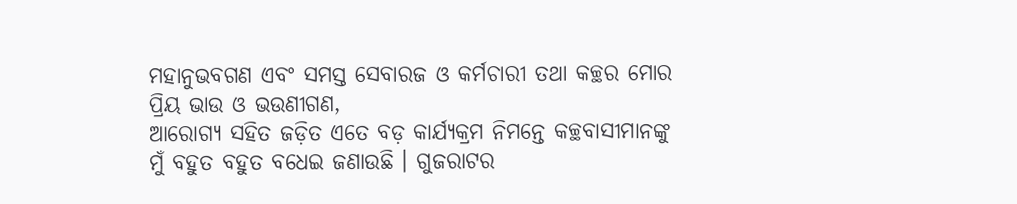ମହାନୁଭବଗଣ ଏବଂ ସମସ୍ତ ସେବାରଜ ଓ କର୍ମଚାରୀ ତଥା କଚ୍ଛର ମୋର ପ୍ରିୟ ଭାଉ ଓ ଭଉଣୀଗଣ,
ଆରୋଗ୍ୟ ସହିତ ଜଡ଼ିତ ଏତେ ବଡ଼ କାର୍ଯ୍ୟକ୍ରମ ନିମନ୍ତେ କଚ୍ଛବାସୀମାନଙ୍କୁ ମୁଁ ବହୁତ ବହୁତ ବଧେଇ ଜଣାଉଛି । ଗୁଜରାଟର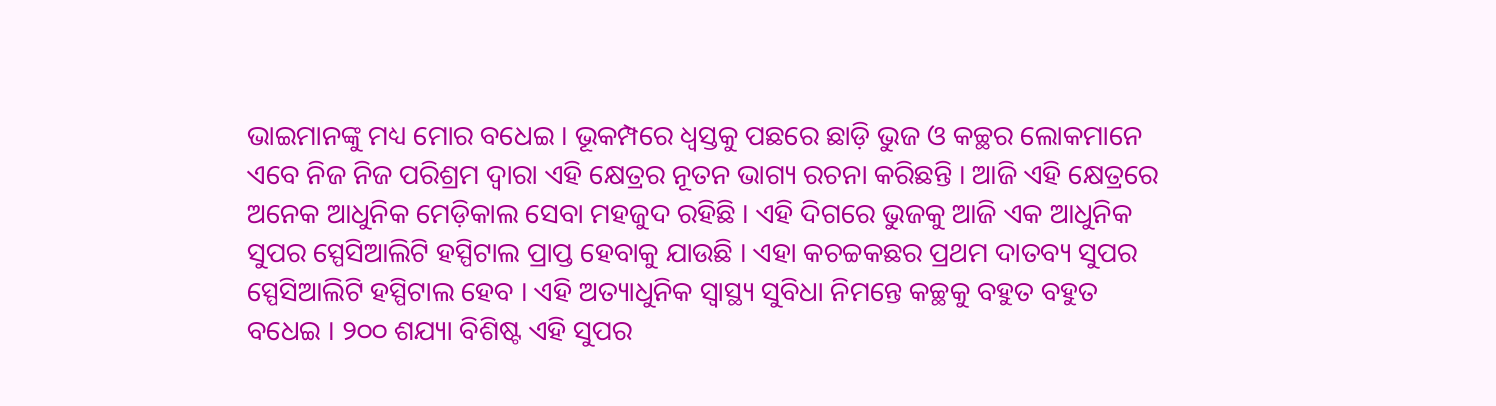ଭାଇମାନଙ୍କୁ ମଧ୍ୟ ମୋର ବଧେଇ । ଭୂକମ୍ପରେ ଧ୍ୱସ୍ତକୁ ପଛରେ ଛାଡ଼ି ଭୁଜ ଓ କଚ୍ଛର ଲୋକମାନେ ଏବେ ନିଜ ନିଜ ପରିଶ୍ରମ ଦ୍ୱାରା ଏହି କ୍ଷେତ୍ରର ନୂତନ ଭାଗ୍ୟ ରଚନା କରିଛନ୍ତି । ଆଜି ଏହି କ୍ଷେତ୍ରରେ ଅନେକ ଆଧୁନିକ ମେଡ଼ିକାଲ ସେବା ମହଜୁଦ ରହିଛି । ଏହି ଦିଗରେ ଭୁଜକୁ ଆଜି ଏକ ଆଧୁନିକ ସୁପର ସ୍ପେସିଆଲିଟି ହସ୍ପିଟାଲ ପ୍ରାପ୍ତ ହେବାକୁ ଯାଉଛି । ଏହା କଚଚ୍ଚକଛର ପ୍ରଥମ ଦାତବ୍ୟ ସୁପର ସ୍ପେସିଆଲିଟି ହସ୍ପିଟାଲ ହେବ । ଏହି ଅତ୍ୟାଧୁନିକ ସ୍ୱାସ୍ଥ୍ୟ ସୁବିଧା ନିମନ୍ତେ କଚ୍ଛକୁ ବହୁତ ବହୁତ ବଧେଇ । ୨୦୦ ଶଯ୍ୟା ବିଶିଷ୍ଟ ଏହି ସୁପର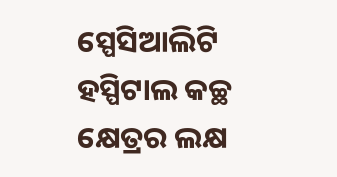ସ୍ପେସିଆଲିଟି ହସ୍ପିଟାଲ କଚ୍ଛ କ୍ଷେତ୍ରର ଲକ୍ଷ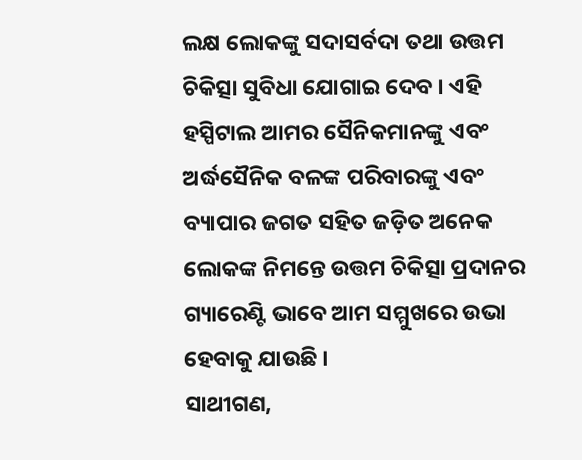ଲକ୍ଷ ଲୋକଙ୍କୁ ସଦାସର୍ବଦା ତଥା ଉତ୍ତମ ଚିକିତ୍ସା ସୁବିଧା ଯୋଗାଇ ଦେବ । ଏହି ହସ୍ପିଟାଲ ଆମର ସୈନିକମାନଙ୍କୁ ଏବଂ ଅର୍ଦ୍ଧସୈନିକ ବଳଙ୍କ ପରିବାରଙ୍କୁ ଏବଂ ବ୍ୟାପାର ଜଗତ ସହିତ ଜଡ଼ିତ ଅନେକ ଲୋକଙ୍କ ନିମନ୍ତେ ଉତ୍ତମ ଚିକିତ୍ସା ପ୍ରଦାନର ଗ୍ୟାରେଣ୍ଟି ଭାବେ ଆମ ସମ୍ମୁଖରେ ଉଭା ହେବାକୁ ଯାଉଛି ।
ସାଥୀଗଣ,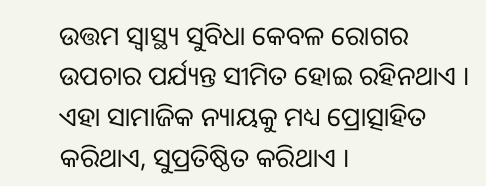ଉତ୍ତମ ସ୍ୱାସ୍ଥ୍ୟ ସୁବିଧା କେବଳ ରୋଗର ଉପଚାର ପର୍ଯ୍ୟନ୍ତ ସୀମିତ ହୋଇ ରହିନଥାଏ । ଏହା ସାମାଜିକ ନ୍ୟାୟକୁ ମଧ୍ୟ ପ୍ରୋତ୍ସାହିତ କରିଥାଏ, ସୁପ୍ରତିଷ୍ଠିତ କରିଥାଏ ।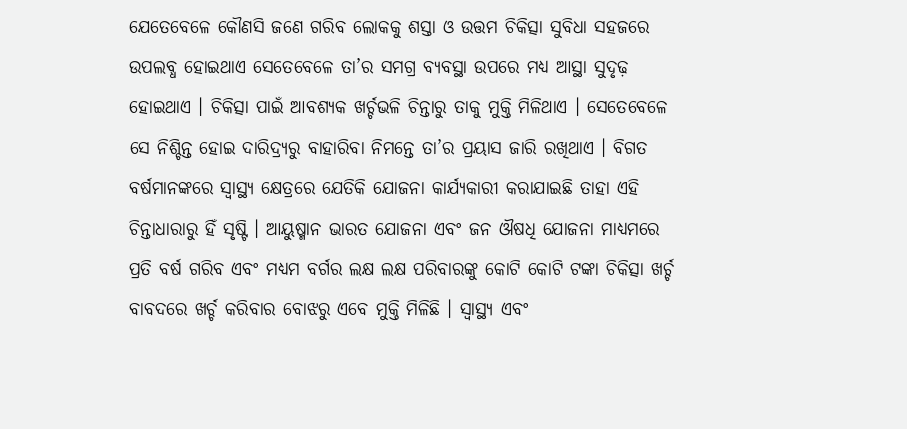ଯେତେବେଳେ କୌଣସି ଜଣେ ଗରିବ ଲୋକକୁ ଶସ୍ତା ଓ ଉତ୍ତମ ଚିକିତ୍ସା ସୁବିଧା ସହଜରେ ଉପଲବ୍ଧ ହୋଇଥାଏ ସେତେବେଳେ ତା’ର ସମଗ୍ର ବ୍ୟବସ୍ଥା ଉପରେ ମଧ୍ୟ ଆସ୍ଥା ସୁଦୃଢ଼ ହୋଇଥାଏ । ଚିକିତ୍ସା ପାଇଁ ଆବଶ୍ୟକ ଖର୍ଚ୍ଚଭଳି ଚିନ୍ତାରୁ ତାକୁ ମୁକ୍ତି ମିଳିଥାଏ । ସେତେବେଳେ ସେ ନିଶ୍ଚିନ୍ତ ହୋଇ ଦାରିଦ୍ର୍ୟରୁ ବାହାରିବା ନିମନ୍ତେ ତା’ର ପ୍ରୟାସ ଜାରି ରଖିଥାଏ । ବିଗତ ବର୍ଷମାନଙ୍କରେ ସ୍ୱାସ୍ଥ୍ୟ କ୍ଷେତ୍ରରେ ଯେତିକି ଯୋଜନା କାର୍ଯ୍ୟକାରୀ କରାଯାଇଛି ତାହା ଏହି ଚିନ୍ତାଧାରାରୁ ହିଁ ସୃଷ୍ଟି । ଆୟୁଷ୍ମାନ ଭାରତ ଯୋଜନା ଏବଂ ଜନ ଔଷଧି ଯୋଜନା ମାଧ୍ୟମରେ ପ୍ରତି ବର୍ଷ ଗରିବ ଏବଂ ମଧ୍ୟମ ବର୍ଗର ଲକ୍ଷ ଲକ୍ଷ ପରିବାରଙ୍କୁ କୋଟି କୋଟି ଟଙ୍କା ଚିକିତ୍ସା ଖର୍ଚ୍ଚ ବାବଦରେ ଖର୍ଚ୍ଚ କରିବାର ବୋଝରୁ ଏବେ ମୁକ୍ତି ମିଳିଛି । ସ୍ୱାସ୍ଥ୍ୟ ଏବଂ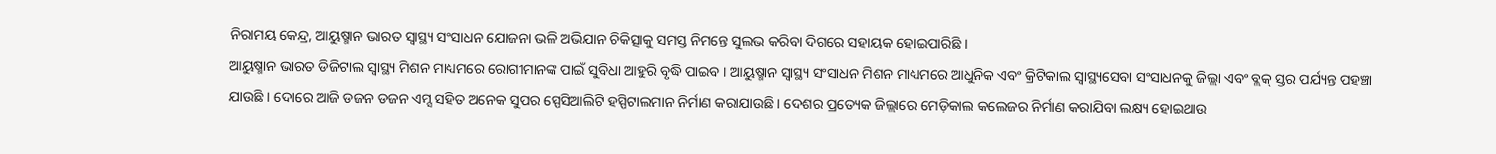ନିରାମୟ କେନ୍ଦ୍ର, ଆୟୁଷ୍ମାନ ଭାରତ ସ୍ୱାସ୍ଥ୍ୟ ସଂସାଧନ ଯୋଜନା ଭଳି ଅଭିଯାନ ଚିକିତ୍ସାକୁ ସମସ୍ତ ନିମନ୍ତେ ସୁଲଭ କରିବା ଦିଗରେ ସହାୟକ ହୋଇପାରିଛି ।
ଆୟୁଷ୍ମାନ ଭାରତ ଡିଜିଟାଲ ସ୍ୱାସ୍ଥ୍ୟ ମିଶନ ମାଧ୍ୟମରେ ରୋଗୀମାନଙ୍କ ପାଇଁ ସୁବିଧା ଆହୁରି ବୃଦ୍ଧି ପାଇବ । ଆୟୁଷ୍ମାନ ସ୍ୱାସ୍ଥ୍ୟ ସଂସାଧନ ମିଶନ ମାଧ୍ୟମରେ ଆଧୁନିକ ଏବଂ କ୍ରିଟିକାଲ ସ୍ୱାସ୍ଥ୍ୟସେବା ସଂସାଧନକୁ ଜିଲ୍ଲା ଏବଂ ବ୍ଲକ୍ ସ୍ତର ପର୍ଯ୍ୟନ୍ତ ପହଞ୍ଚା ଯାଉଛି । ଦୋରେ ଆଜି ଡଜନ ଡଜନ ଏମ୍ସ ସହିତ ଅନେକ ସୁପର ସ୍ପେସିଆଲିଟି ହସ୍ପିଟାଲମାନ ନିର୍ମାଣ କରାଯାଉଛି । ଦେଶର ପ୍ରତ୍ୟେକ ଜିଲ୍ଲାରେ ମେଡ଼ିକାଲ କଲେଜର ନିର୍ମାଣ କରାଯିବା ଲକ୍ଷ୍ୟ ହୋଇଥାଉ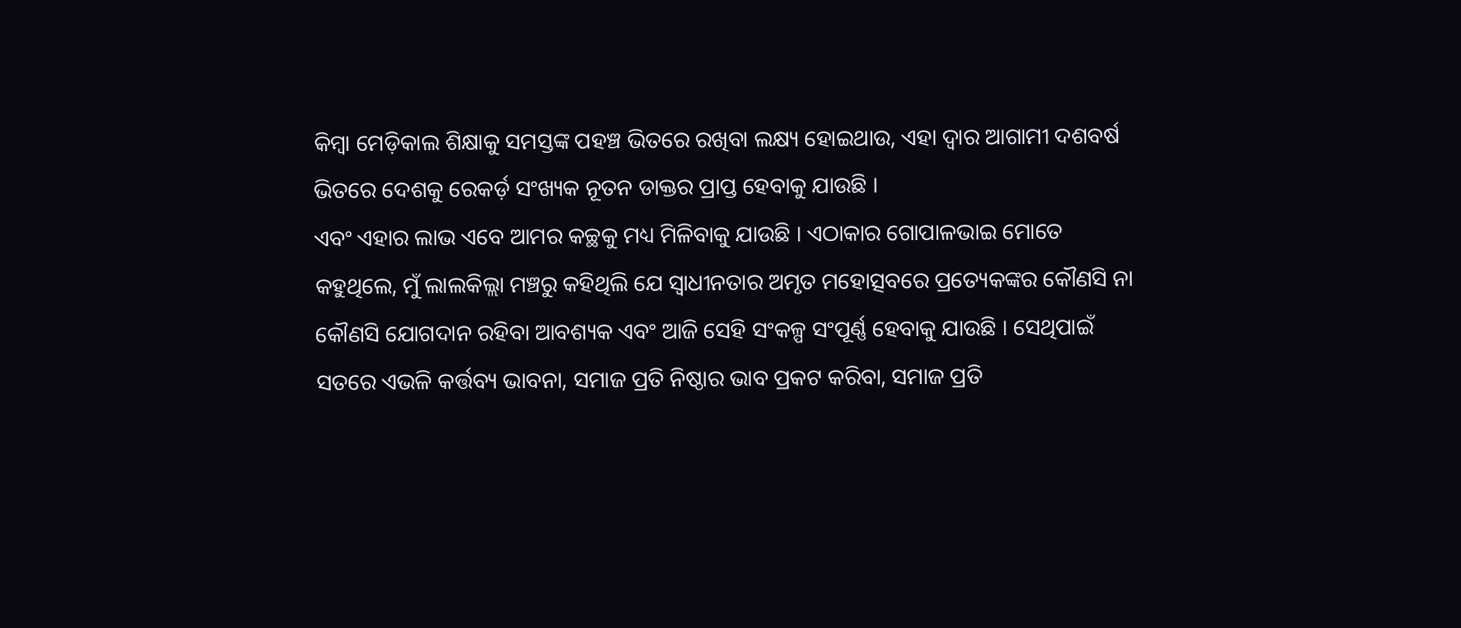କିମ୍ବା ମେଡ଼ିକାଲ ଶିକ୍ଷାକୁ ସମସ୍ତଙ୍କ ପହଞ୍ଚ ଭିତରେ ରଖିବା ଲକ୍ଷ୍ୟ ହୋଇଥାଉ, ଏହା ଦ୍ୱାର ଆଗାମୀ ଦଶବର୍ଷ ଭିତରେ ଦେଶକୁ ରେକର୍ଡ଼ ସଂଖ୍ୟକ ନୂତନ ଡାକ୍ତର ପ୍ରାପ୍ତ ହେବାକୁ ଯାଉଛି ।
ଏବଂ ଏହାର ଲାଭ ଏବେ ଆମର କଚ୍ଛକୁ ମଧ୍ୟ ମିଳିବାକୁ ଯାଉଛି । ଏଠାକାର ଗୋପାଳଭାଇ ମୋତେ କହୁଥିଲେ, ମୁଁ ଲାଲକିଲ୍ଲା ମଞ୍ଚରୁ କହିଥିଲି ଯେ ସ୍ୱାଧୀନତାର ଅମୃତ ମହୋତ୍ସବରେ ପ୍ରତ୍ୟେକଙ୍କର କୌଣସି ନା କୌଣସି ଯୋଗଦାନ ରହିବା ଆବଶ୍ୟକ ଏବଂ ଆଜି ସେହି ସଂକଳ୍ପ ସଂପୂର୍ଣ୍ଣ ହେବାକୁ ଯାଉଛି । ସେଥିପାଇଁ ସତରେ ଏଭଳି କର୍ତ୍ତବ୍ୟ ଭାବନା, ସମାଜ ପ୍ରତି ନିଷ୍ଠାର ଭାବ ପ୍ରକଟ କରିବା, ସମାଜ ପ୍ରତି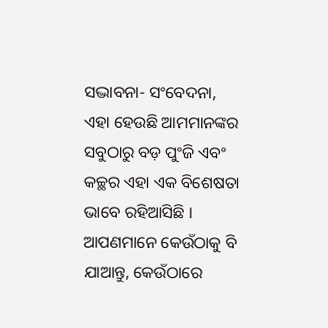ସଦ୍ଭାବନା- ସଂବେଦନା, ଏହା ହେଉଛି ଆମମାନଙ୍କର ସବୁଠାରୁ ବଡ଼ ପୁଂଜି ଏବଂ କଚ୍ଛର ଏହା ଏକ ବିଶେଷତା ଭାବେ ରହିଆସିଛି । ଆପଣମାନେ କେଉଁଠାକୁ ବି ଯାଆନ୍ତୁ, କେଉଁଠାରେ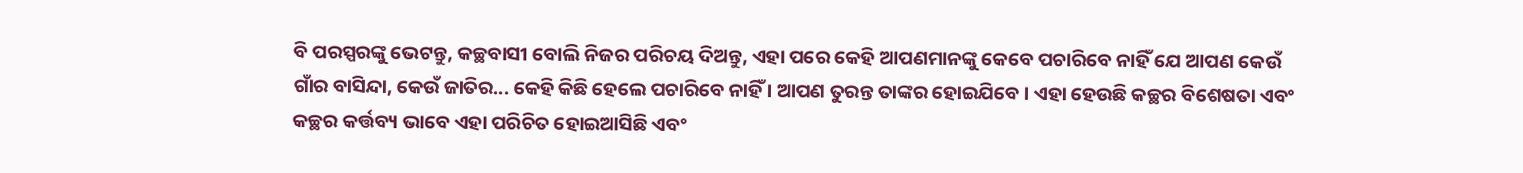ବି ପରସ୍ପରଙ୍କୁ ଭେଟନ୍ତୁ, କଚ୍ଛବାସୀ ବୋଲି ନିଜର ପରିଚୟ ଦିଅନ୍ତୁ, ଏହା ପରେ କେହି ଆପଣମାନଙ୍କୁ କେବେ ପଚାରିବେ ନାହିଁ ଯେ ଆପଣ କେଉଁ ଗାଁର ବାସିନ୍ଦା, କେଉଁ ଜାତିର... କେହି କିଛି ହେଲେ ପଚାରିବେ ନାହିଁ । ଆପଣ ତୁରନ୍ତ ତାଙ୍କର ହୋଇଯିବେ । ଏହା ହେଉଛି କଚ୍ଛର ବିଶେଷତା ଏବଂ କଚ୍ଛର କର୍ତ୍ତବ୍ୟ ଭାବେ ଏହା ପରିଚିତ ହୋଇଆସିଛି ଏବଂ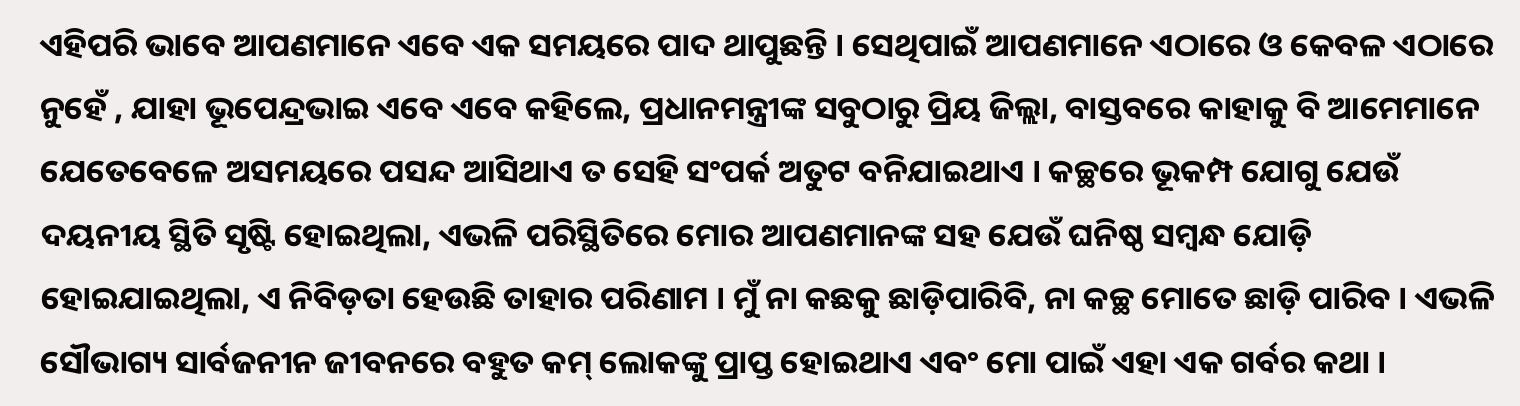ଏହିପରି ଭାବେ ଆପଣମାନେ ଏବେ ଏକ ସମୟରେ ପାଦ ଥାପୁଛନ୍ତି । ସେଥିପାଇଁ ଆପଣମାନେ ଏଠାରେ ଓ କେବଳ ଏଠାରେ ନୁହେଁ , ଯାହା ଭୂପେନ୍ଦ୍ରଭାଇ ଏବେ ଏବେ କହିଲେ, ପ୍ରଧାନମନ୍ତ୍ରୀଙ୍କ ସବୁଠାରୁ ପ୍ରିୟ ଜିଲ୍ଲା, ବାସ୍ତବରେ କାହାକୁ ବି ଆମେମାନେ ଯେତେବେଳେ ଅସମୟରେ ପସନ୍ଦ ଆସିଥାଏ ତ ସେହି ସଂପର୍କ ଅତୁଟ ବନିଯାଇଥାଏ । କଚ୍ଛରେ ଭୂକମ୍ପ ଯୋଗୁ ଯେଉଁ ଦୟନୀୟ ସ୍ଥିତି ସୃଷ୍ଟି ହୋଇଥିଲା, ଏଭଳି ପରିସ୍ଥିତିରେ ମୋର ଆପଣମାନଙ୍କ ସହ ଯେଉଁ ଘନିଷ୍ଠ ସମ୍ବନ୍ଧ ଯୋଡ଼ି ହୋଇଯାଇଥିଲା, ଏ ନିବିଡ଼ତା ହେଉଛି ତାହାର ପରିଣାମ । ମୁଁ ନା କଛକୁ ଛାଡ଼ିପାରିବି, ନା କଚ୍ଛ ମୋତେ ଛାଡ଼ି ପାରିବ । ଏଭଳି ସୌଭାଗ୍ୟ ସାର୍ବଜନୀନ ଜୀବନରେ ବହୁତ କମ୍ ଲୋକଙ୍କୁ ପ୍ରାପ୍ତ ହୋଇଥାଏ ଏବଂ ମୋ ପାଇଁ ଏହା ଏକ ଗର୍ବର କଥା ।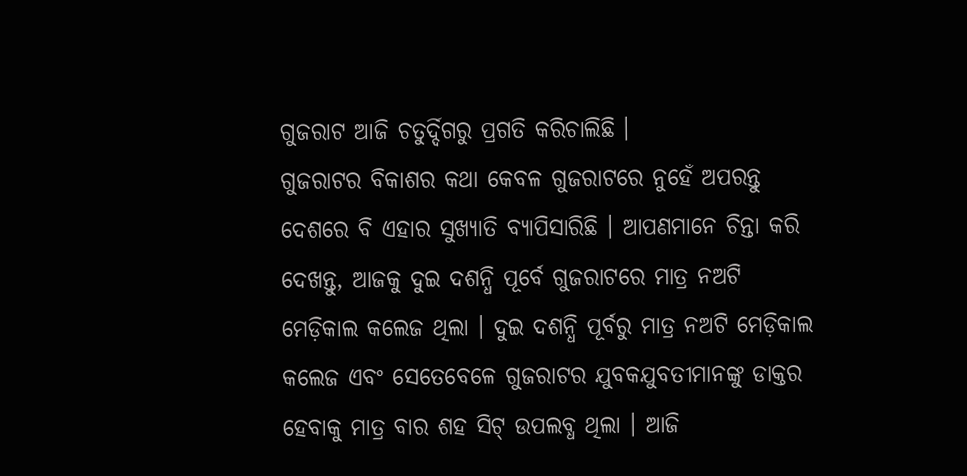ଗୁଜରାଟ ଆଜି ଚତୁର୍ଦ୍ଦିଗରୁ ପ୍ରଗତି କରିଚାଲିଛି ।
ଗୁଜରାଟର ବିକାଶର କଥା କେବଳ ଗୁଜରାଟରେ ନୁହେଁ ଅପରନ୍ତୁ ଦେଶରେ ବି ଏହାର ସୁଖ୍ୟାତି ବ୍ୟାପିସାରିଛି । ଆପଣମାନେ ଚିନ୍ତା କରି ଦେଖନ୍ତୁ, ଆଜକୁ ଦୁଇ ଦଶନ୍ଧି ପୂର୍ବେ ଗୁଜରାଟରେ ମାତ୍ର ନଅଟି ମେଡ଼ିକାଲ କଲେଜ ଥିଲା । ଦୁଇ ଦଶନ୍ଧି ପୂର୍ବରୁ ମାତ୍ର ନଅଟି ମେଡ଼ିକାଲ କଲେଜ ଏବଂ ସେତେବେଳେ ଗୁଜରାଟର ଯୁବକଯୁବତୀମାନଙ୍କୁ ଡାକ୍ତର ହେବାକୁ ମାତ୍ର ବାର ଶହ ସିଟ୍ ଉପଲବ୍ଧ ଥିଲା । ଆଜି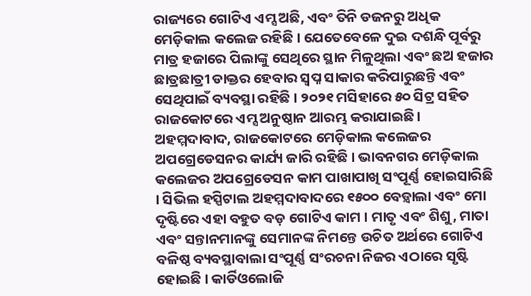ରାଜ୍ୟରେ ଗୋଟିଏ ଏମ୍ସ ଅଛି, ଏବଂ ତିନି ଡଜନରୁ ଅଧିକ ମେଡ଼ିକାଲ କଲେଜ ରହିଛି । ଯେତେବେଳେ ଦୁଇ ଦଶନ୍ଧି ପୂର୍ବରୁ ମାତ୍ର ହଜାରେ ପିଲାଙ୍କୁ ସେଥିରେ ସ୍ଥାନ ମିଳୁଥିଲା ଏବଂ ଛଅ ହଜାର ଛାତ୍ରଛାତ୍ରୀ ଡାକ୍ତର ହେବାର ସ୍ୱପ୍ନ ସାକାର କରିପାରୁଛନ୍ତି ଏବଂ ସେଥିପାଇଁ ବ୍ୟବସ୍ଥା ରହିଛି । ୨୦୨୧ ମସିହାରେ ୫୦ ସିଟ୍ର ସହିତ ରାଜକୋଟରେ ଏମ୍ସ ଅନୁଷ୍ଠାନ ଆରମ୍ଭ କରାଯାଇଛି । ଅହମ୍ମଦାବାଦ, ରାଜକୋଟରେ ମେଡ଼ିକାଲ କଲେଜର ଅପଗ୍ରେଡେସନର କାର୍ଯ୍ୟ ଜାରି ରହିଛି । ଭାବନଗର ମେଡ଼ିକାଲ କଲେଜର ଅପଗ୍ରେଡେସନ କାମ ପାଖାପାଖି ସଂପୂର୍ଣ୍ଣ ହୋଇସାରିଛି । ସିଭିଲ ହସ୍ପିଟାଲ ଅହମ୍ମଦାବାଦରେ ୧୫୦୦ ବେଡ଼୍ବାଲା ଏବଂ ମୋ ଦୃଷ୍ଟିରେ ଏହା ବହୁତ ବଡ଼ ଗୋଟିଏ କାମ । ମାତୃ ଏବଂ ଶିଶୁ, ମାତା ଏବଂ ସନ୍ତାନମାନଙ୍କୁ ସେମାନଙ୍କ ନିମନ୍ତେ ଉଚିତ ଅର୍ଥରେ ଗୋଟିଏ ବଳିଷ୍ଠ ବ୍ୟବସ୍ଥାବାଲା ସଂପୂର୍ଣ୍ଣ ସଂରଚନା ନିଜର ଏଠାରେ ସୃଷ୍ଟି ହୋଇଛି । କାର୍ଡିଓଲୋଜି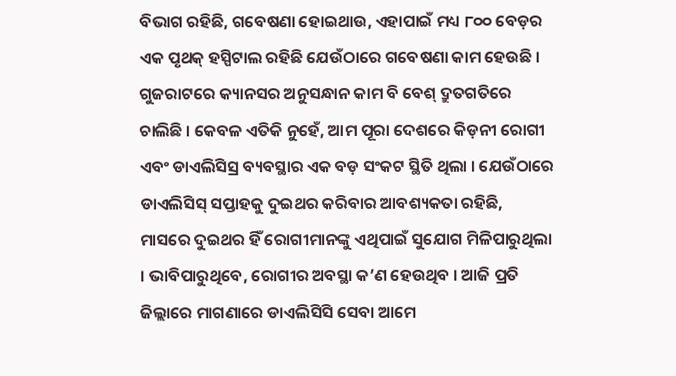ବିଭାଗ ରହିଛି, ଗବେଷଣା ହୋଇଥାଉ, ଏହାପାଇଁ ମଧ୍ୟ ୮୦୦ ବେଡ଼ର ଏକ ପୃଥକ୍ ହସ୍ପିଟାଲ ରହିଛି ଯେଉଁଠାରେ ଗବେଷଣା କାମ ହେଉଛି । ଗୁଜରାଟରେ କ୍ୟାନସର ଅନୁସନ୍ଧାନ କାମ ବି ବେଶ୍ ଦ୍ରୁତଗତିରେ ଚାଲିଛି । କେବଳ ଏତିକି ନୁହେଁ, ଆମ ପୂରା ଦେଶରେ କିଡ଼ନୀ ରୋଗୀ ଏବଂ ଡାଏଲିସିସ୍ର ବ୍ୟବସ୍ଥାର ଏକ ବଡ଼ ସଂକଟ ସ୍ଥିତି ଥିଲା । ଯେଉଁଠାରେ ଡାଏଲିସିସ୍ ସପ୍ତାହକୁ ଦୁଇଥର କରିବାର ଆବଶ୍ୟକତା ରହିଛି, ମାସରେ ଦୁଇଥର ହିଁ ରୋଗୀମାନଙ୍କୁ ଏଥିପାଇଁ ସୁଯୋଗ ମିଳିପାରୁଥିଲା । ଭାବିପାରୁଥିବେ, ରୋଗୀର ଅବସ୍ଥା କ’ଣ ହେଉଥିବ । ଆଜି ପ୍ରତି ଜିଲ୍ଲାରେ ମାଗଣାରେ ଡାଏଲିସିସି ସେବା ଆମେ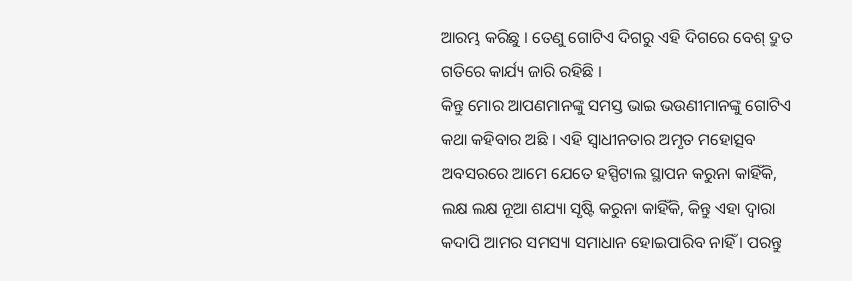ଆରମ୍ଭ କରିଛୁ । ତେଣୁ ଗୋଟିଏ ଦିଗରୁ ଏହି ଦିଗରେ ବେଶ୍ ଦ୍ରୁତ ଗତିରେ କାର୍ଯ୍ୟ ଜାରି ରହିଛି ।
କିନ୍ତୁ ମୋର ଆପଣମାନଙ୍କୁ ସମସ୍ତ ଭାଇ ଭଉଣୀମାନଙ୍କୁ ଗୋଟିଏ କଥା କହିବାର ଅଛି । ଏହି ସ୍ୱାଧୀନତାର ଅମୃତ ମହୋତ୍ସବ ଅବସରରେ ଆମେ ଯେତେ ହସ୍ପିଟାଲ ସ୍ଥାପନ କରୁନା କାହିଁକି, ଲକ୍ଷ ଲକ୍ଷ ନୂଆ ଶଯ୍ୟା ସୃଷ୍ଟି କରୁନା କାହିଁକି, କିନ୍ତୁ ଏହା ଦ୍ୱାରା କଦାପି ଆମର ସମସ୍ୟା ସମାଧାନ ହୋଇପାରିବ ନାହିଁ । ପରନ୍ତୁ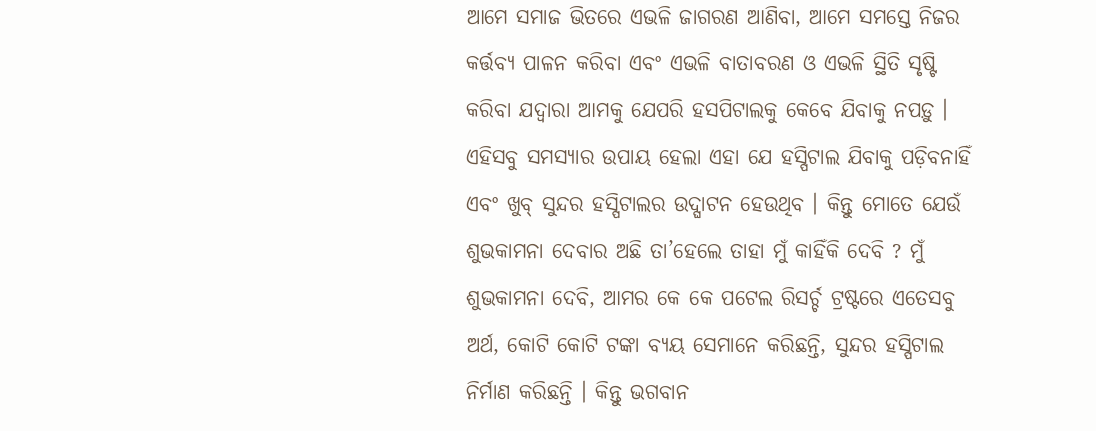ଆମେ ସମାଜ ଭିତରେ ଏଭଳି ଜାଗରଣ ଆଣିବା, ଆମେ ସମସ୍ତେ ନିଜର କର୍ତ୍ତବ୍ୟ ପାଳନ କରିବା ଏବଂ ଏଭଳି ବାତାବରଣ ଓ ଏଭଳି ସ୍ଥିତି ସୃଷ୍ଟି କରିବା ଯଦ୍ୱାରା ଆମକୁ ଯେପରି ହସପିଟାଲକୁ କେବେ ଯିବାକୁ ନପଡ଼ୁ । ଏହିସବୁ ସମସ୍ୟାର ଉପାୟ ହେଲା ଏହା ଯେ ହସ୍ପିଟାଲ ଯିବାକୁ ପଡ଼ିବନାହିଁ ଏବଂ ଖୁବ୍ ସୁନ୍ଦର ହସ୍ପିଟାଲର ଉଦ୍ଘାଟନ ହେଉଥିବ । କିନ୍ତୁ ମୋତେ ଯେଉଁ ଶୁଭକାମନା ଦେବାର ଅଛି ତା’ହେଲେ ତାହା ମୁଁ କାହିଁକି ଦେବି ? ମୁଁ ଶୁଭକାମନା ଦେବି, ଆମର କେ କେ ପଟେଲ ରିସର୍ଚ୍ଚ ଟ୍ରଷ୍ଟରେ ଏତେସବୁ ଅର୍ଥ, କୋଟି କୋଟି ଟଙ୍କା ବ୍ୟୟ ସେମାନେ କରିଛନ୍ତି, ସୁନ୍ଦର ହସ୍ପିଟାଲ ନିର୍ମାଣ କରିଛନ୍ତି । କିନ୍ତୁ ଭଗବାନ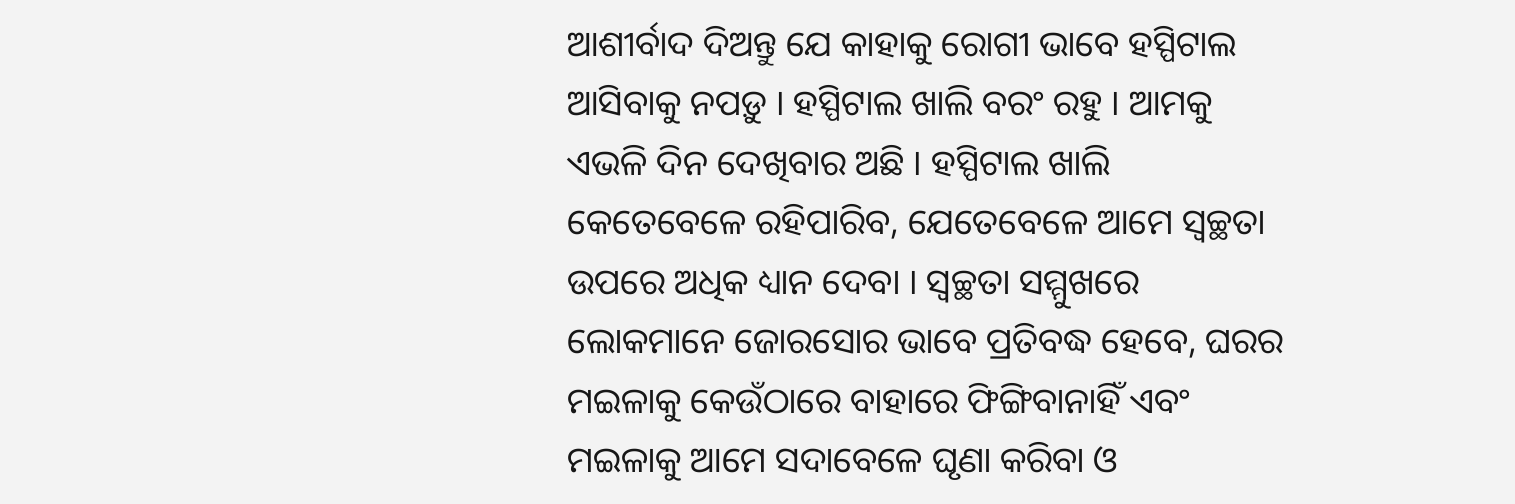ଆଶୀର୍ବାଦ ଦିଅନ୍ତୁ ଯେ କାହାକୁ ରୋଗୀ ଭାବେ ହସ୍ପିଟାଲ ଆସିବାକୁ ନପଡ଼ୁ । ହସ୍ପିଟାଲ ଖାଲି ବରଂ ରହୁ । ଆମକୁ ଏଭଳି ଦିନ ଦେଖିବାର ଅଛି । ହସ୍ପିଟାଲ ଖାଲି କେତେବେଳେ ରହିପାରିବ, ଯେତେବେଳେ ଆମେ ସ୍ୱଚ୍ଛତା ଉପରେ ଅଧିକ ଧ୍ୟାନ ଦେବା । ସ୍ୱଚ୍ଛତା ସମ୍ମୁଖରେ ଲୋକମାନେ ଜୋରସୋର ଭାବେ ପ୍ରତିବଦ୍ଧ ହେବେ, ଘରର ମଇଳାକୁ କେଉଁଠାରେ ବାହାରେ ଫିଙ୍ଗିବାନାହିଁ ଏବଂ ମଇଳାକୁ ଆମେ ସଦାବେଳେ ଘୃଣା କରିବା ଓ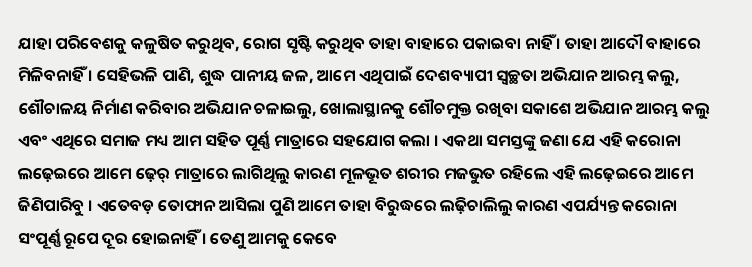ଯାହା ପରିବେଶକୁ କଳୁଷିତ କରୁଥିବ, ରୋଗ ସୃଷ୍ଟି କରୁଥିବ ତାହା ବାହାରେ ପକାଇବା ନାହିଁ । ତାହା ଆଦୌ ବାହାରେ ମିଳିବନାହିଁ । ସେହିଭଳି ପାଣି, ଶୁଦ୍ଧ ପାନୀୟ ଜଳ, ଆମେ ଏଥିପାଇଁ ଦେଶବ୍ୟାପୀ ସ୍ୱଚ୍ଛତା ଅଭିଯାନ ଆରମ୍ଭ କଲୁ, ଶୌଚାଳୟ ନିର୍ମାଣ କରିବାର ଅଭିଯାନ ଚଳାଇଲୁ, ଖୋଲାସ୍ଥାନକୁ ଶୌଚମୁକ୍ତ ରଖିବା ସକାଶେ ଅଭିଯାନ ଆରମ୍ଭ କଲୁ ଏବଂ ଏଥିରେ ସମାଜ ମଧ୍ୟ ଆମ ସହିତ ପୂର୍ଣ୍ଣ ମାତ୍ରାରେ ସହଯୋଗ କଲା । ଏକଥା ସମସ୍ତଙ୍କୁ ଜଣା ଯେ ଏହି କରୋନା ଲଢ଼େଇରେ ଆମେ ଢ଼େର୍ ମାତ୍ରାରେ ଲାଗିଥିଲୁ କାରଣ ମୂଳଭୂତ ଶରୀର ମଜଭୁତ ରହିଲେ ଏହି ଲଢ଼େଇରେ ଆମେ ଜିଣିପାରିବୁ । ଏତେବଡ଼ ତୋଫାନ ଆସିଲା ପୁଣି ଆମେ ତାହା ବିରୁଦ୍ଧରେ ଲଢ଼ିଚାଲିଲୁ କାରଣ ଏପର୍ଯ୍ୟନ୍ତ କରୋନା ସଂପୂର୍ଣ୍ଣ ରୂପେ ଦୂର ହୋଇନାହିଁ । ତେଣୁ ଆମକୁ କେବେ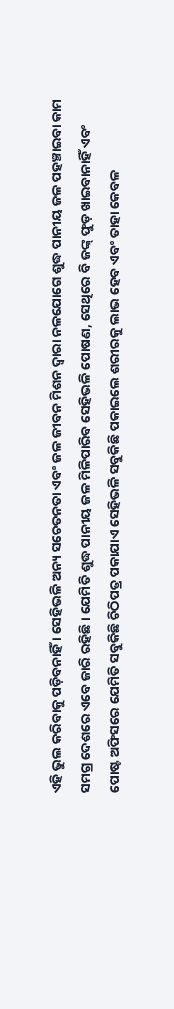ଏହି ଭୁଲ କରିବାକୁ ପଡ଼ିବନାହିଁ । ସେହିଭଳି ଅନ୍ୟ ସଚେତନତା ଏବଂ ଜଳ ଜୀବନ ମିଶନ ଦ୍ୱାରା ନଳଯୋଗେ ଶୁଦ୍ଧ ପାନୀୟ ଜଳ ପହଞ୍ଚାଇବା କାମ ସମଗ୍ର ଦେଶରେ ଏବେ ଜାରି ରହିଛି । ଯେମିତି ଶୁଦ୍ଧ ପାନୀୟ ଜଳ ମିଳିପାରିବ ସେହିଭଳି ପୋଷଣ, ସେଥିରେ ବି ଜଙ୍କ୍ ଫୁଡ଼ ଖାଇବାନାହିଁ ଏବଂ ପୋଷ୍ଟ ଅଫିସରେ ଯେମିତି ସବୁକିଛି ଚିଠିପତ୍ର ପକାଯାଏ ସେହିଭଳି ସବୁକିଛି ପକାଇଲେ ଶରୀରକୁ ଲାଭ ହେବ ଏବଂ ତାହା କେବଳ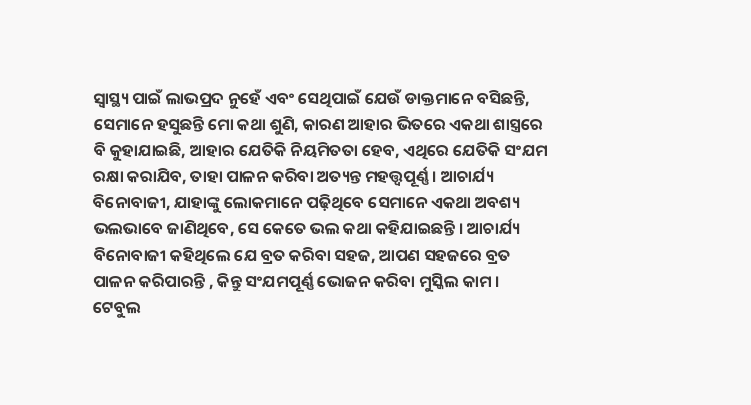ସ୍ୱାସ୍ଥ୍ୟ ପାଇଁ ଲାଭପ୍ରଦ ନୁହେଁ ଏବଂ ସେଥିପାଇଁ ଯେଉଁ ଡାକ୍ତମାନେ ବସିଛନ୍ତି, ସେମାନେ ହସୁଛନ୍ତି ମୋ କଥା ଶୁଣି, କାରଣ ଆହାର ଭିତରେ ଏକଥା ଶାସ୍ତ୍ରରେ ବି କୁହାଯାଇଛି, ଆହାର ଯେତିକି ନିୟମିତତା ହେବ, ଏଥିରେ ଯେତିକି ସଂଯମ ରକ୍ଷା କରାଯିବ, ତାହା ପାଳନ କରିବା ଅତ୍ୟନ୍ତ ମହତ୍ତ୍ୱପୂର୍ଣ୍ଣ । ଆଚାର୍ଯ୍ୟ ବିନୋବାଜୀ, ଯାହାଙ୍କୁ ଲୋକମାନେ ପଢ଼ିଥିବେ ସେମାନେ ଏକଥା ଅବଶ୍ୟ ଭଲଭାବେ ଜାଣିଥିବେ, ସେ କେତେ ଭଲ କଥା କହିଯାଇଛନ୍ତି । ଆଚାର୍ଯ୍ୟ ବିନୋବାଜୀ କହିଥିଲେ ଯେ ବ୍ରତ କରିବା ସହଜ, ଆପଣ ସହଜରେ ବ୍ରତ ପାଳନ କରିପାରନ୍ତି , କିନ୍ତୁ ସଂଯମପୂର୍ଣ୍ଣ ଭୋଜନ କରିବା ମୁସ୍କିଲ କାମ । ଟେବୁଲ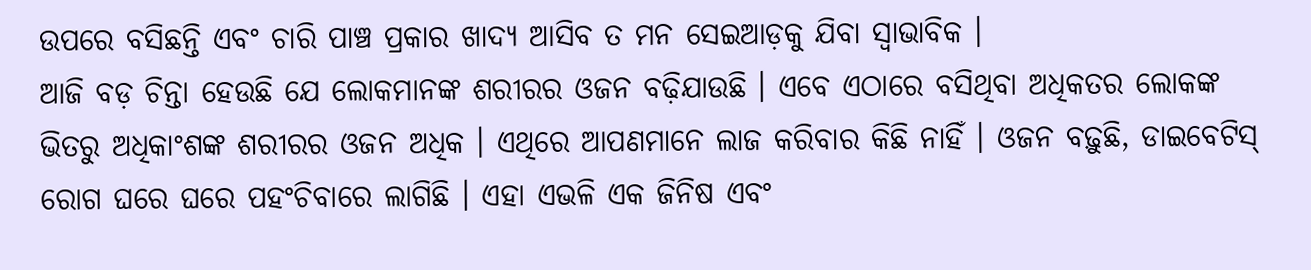ଉପରେ ବସିଛନ୍ତି ଏବଂ ଚାରି ପାଞ୍ଚ ପ୍ରକାର ଖାଦ୍ୟ ଆସିବ ତ ମନ ସେଇଆଡ଼କୁ ଯିବା ସ୍ୱାଭାବିକ ।
ଆଜି ବଡ଼ ଚିନ୍ତା ହେଉଛି ଯେ ଲୋକମାନଙ୍କ ଶରୀରର ଓଜନ ବଢ଼ିଯାଉଛି । ଏବେ ଏଠାରେ ବସିଥିବା ଅଧିକତର ଲୋକଙ୍କ ଭିତରୁ ଅଧିକାଂଶଙ୍କ ଶରୀରର ଓଜନ ଅଧିକ । ଏଥିରେ ଆପଣମାନେ ଲାଜ କରିବାର କିଛି ନାହିଁ । ଓଜନ ବଢ଼ୁଛି, ଡାଇବେଟିସ୍ ରୋଗ ଘରେ ଘରେ ପହଂଚିବାରେ ଲାଗିଛି । ଏହା ଏଭଳି ଏକ ଜିନିଷ ଏବଂ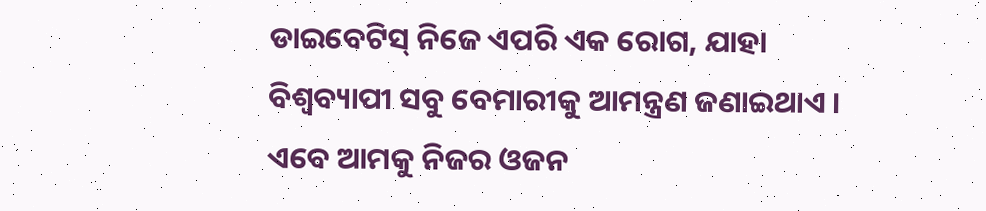ଡାଇବେଟିସ୍ ନିଜେ ଏପରି ଏକ ରୋଗ, ଯାହା ବିଶ୍ୱବ୍ୟାପୀ ସବୁ ବେମାରୀକୁ ଆମନ୍ତ୍ରଣ ଜଣାଇଥାଏ । ଏବେ ଆମକୁ ନିଜର ଓଜନ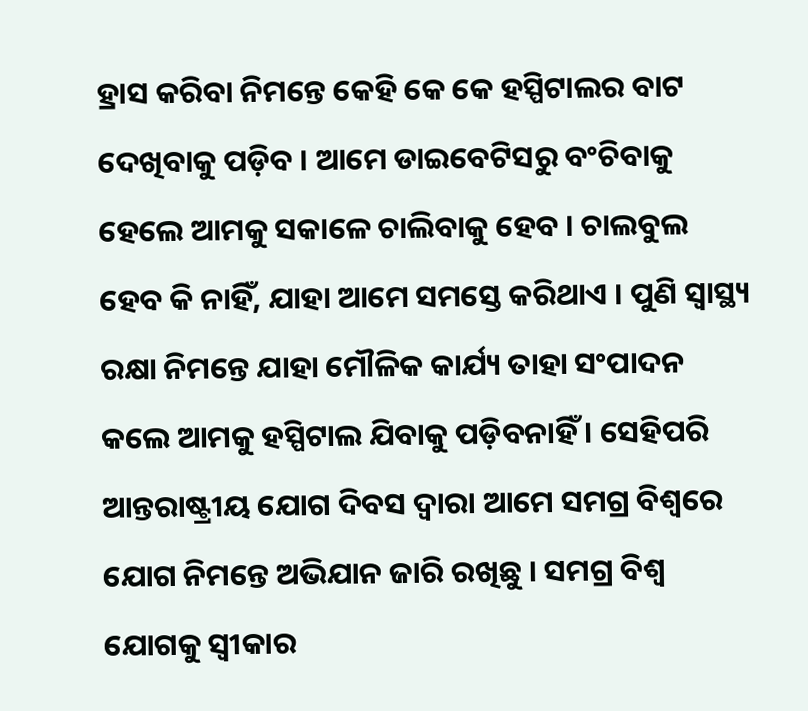ହ୍ରାସ କରିବା ନିମନ୍ତେ କେହି କେ କେ ହସ୍ପିଟାଲର ବାଟ ଦେଖିବାକୁ ପଡ଼ିବ । ଆମେ ଡାଇବେଟିସରୁ ବଂଚିବାକୁ ହେଲେ ଆମକୁ ସକାଳେ ଚାଲିବାକୁ ହେବ । ଚାଲବୁଲ ହେବ କି ନାହିଁ, ଯାହା ଆମେ ସମସ୍ତେ କରିଥାଏ । ପୁଣି ସ୍ୱାସ୍ଥ୍ୟ ରକ୍ଷା ନିମନ୍ତେ ଯାହା ମୌଳିକ କାର୍ଯ୍ୟ ତାହା ସଂପାଦନ କଲେ ଆମକୁ ହସ୍ପିଟାଲ ଯିବାକୁ ପଡ଼ିବନାହିଁ । ସେହିପରି ଆନ୍ତରାଷ୍ଟ୍ରୀୟ ଯୋଗ ଦିବସ ଦ୍ୱାରା ଆମେ ସମଗ୍ର ବିଶ୍ୱରେ ଯୋଗ ନିମନ୍ତେ ଅଭିଯାନ ଜାରି ରଖିଛୁ । ସମଗ୍ର ବିଶ୍ୱ ଯୋଗକୁ ସ୍ୱୀକାର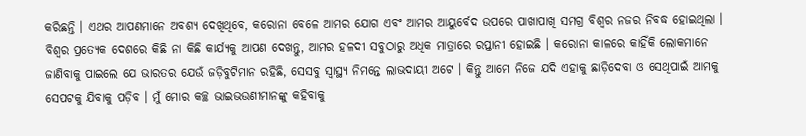କରିଛନ୍ତି । ଏଥର ଆପଣମାନେ ଅବଶ୍ୟ ଦେଖିଥିବେ, କରୋନା ବେଳେ ଆମର ଯୋଗ ଏବଂ ଆମର ଆୟୁର୍ବେଦ ଉପରେ ପାଖାପାଖି ସମଗ୍ର ବିଶ୍ୱର ନଜର ନିବଦ୍ଧ ହୋଇଥିଲା । ବିଶ୍ୱର ପ୍ରତ୍ୟେକ ଦେଶରେ କିଛି ନା କିଛି କାର୍ଯ୍ୟକୁ ଆପଣ ଦେଖନ୍ତୁ, ଆମର ହଳଦୀ ସବୁଠାରୁ ଅଧିକ ମାତ୍ରାରେ ରପ୍ତାନୀ ହୋଇଛି । କରୋନା କାଳରେ କାହିଁକି ଲୋକମାନେ ଜାଣିବାକୁ ପାଇଲେ ଯେ ଭାରତର ଯେଉଁ ଜଡ଼ିବୁଟିମାନ ରହିଛି, ସେସବୁ ସ୍ୱାସ୍ଥ୍ୟ ନିମନ୍ତେ ଲାଭଦାୟୀ ଅଟେ । କିନ୍ତୁ ଆମେ ନିଜେ ଯଦି ଏହାକୁ ଛାଡ଼ିଦେବା ଓ ସେଥିପାଇଁ ଆମକୁ ସେପଟକୁ ଯିବାକୁ ପଡ଼ିବ । ମୁଁ ମୋର କଚ୍ଛ ଭାଇଭଉଣୀମାନଙ୍କୁ କହିବାକୁ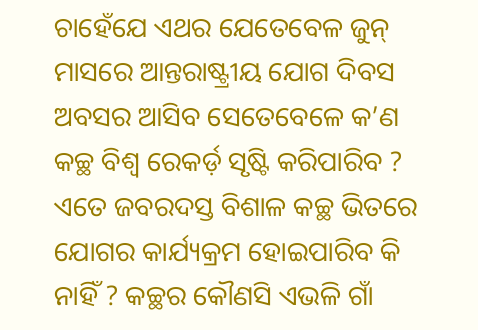ଚାହେଁଯେ ଏଥର ଯେତେବେଳ ଜୁନ୍ ମାସରେ ଆନ୍ତରାଷ୍ଟ୍ରୀୟ ଯୋଗ ଦିବସ ଅବସର ଆସିବ ସେତେବେଳେ କ’ଣ କଚ୍ଛ ବିଶ୍ୱ ରେକର୍ଡ଼ ସୃଷ୍ଟି କରିପାରିବ ? ଏତେ ଜବରଦସ୍ତ ବିଶାଳ କଚ୍ଛ ଭିତରେ ଯୋଗର କାର୍ଯ୍ୟକ୍ରମ ହୋଇପାରିବ କି ନାହିଁ ? କଚ୍ଛର କୌଣସି ଏଭଳି ଗାଁ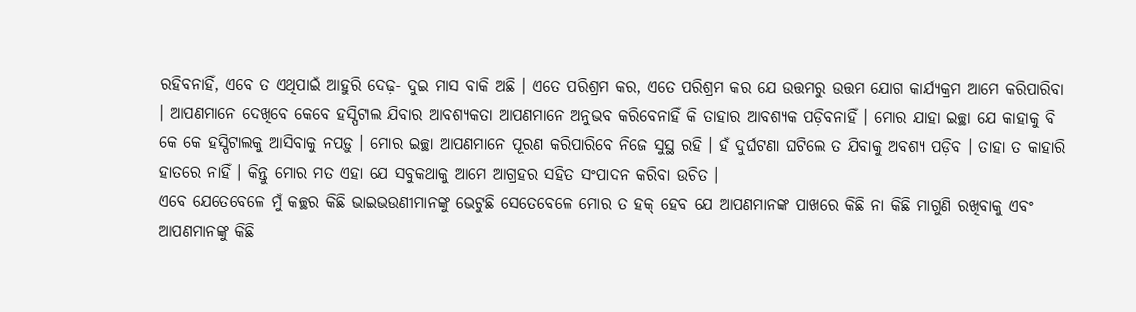ରହିବନାହିଁ, ଏବେ ତ ଏଥିପାଇଁ ଆହୁରି ଦେଢ଼- ଦୁଇ ମାସ ବାକି ଅଛି । ଏତେ ପରିଶ୍ରମ କର, ଏତେ ପରିଶ୍ରମ କର ଯେ ଉତ୍ତମରୁ ଉତ୍ତମ ଯୋଗ କାର୍ଯ୍ୟକ୍ରମ ଆମେ କରିପାରିବା । ଆପଣମାନେ ଦେଖିବେ କେବେ ହସ୍ପିଟାଲ ଯିବାର ଆବଶ୍ୟକତା ଆପଣମାନେ ଅନୁଭବ କରିବେନାହିଁ କି ତାହାର ଆବଶ୍ୟକ ପଡ଼ିବନାହିଁ । ମୋର ଯାହା ଇଚ୍ଛା ଯେ କାହାକୁ ବି କେ କେ ହସ୍ପିଟାଲକୁ ଆସିବାକୁ ନପଡ଼ୁ । ମୋର ଇଚ୍ଛା ଆପଣମାନେ ପୂରଣ କରିପାରିବେ ନିଜେ ସୁସ୍ଥ ରହି । ହଁ ଦୁର୍ଘଟଣା ଘଟିଲେ ତ ଯିବାକୁ ଅବଶ୍ୟ ପଡ଼ିବ । ତାହା ତ କାହାରି ହାତରେ ନାହିଁ । କିନ୍ତୁ ମୋର ମତ ଏହା ଯେ ସବୁକଥାକୁ ଆମେ ଆଗ୍ରହର ସହିତ ସଂପାଦନ କରିବା ଉଚିତ ।
ଏବେ ଯେତେବେଳେ ମୁଁ କଚ୍ଛର କିଛି ଭାଇଭଉଣୀମାନଙ୍କୁ ଭେଟୁଛି ସେତେବେଳେ ମୋର ତ ହକ୍ ହେବ ଯେ ଆପଣମାନଙ୍କ ପାଖରେ କିଛି ନା କିଛି ମାଗୁଣି ରଖିବାକୁ ଏବଂ ଆପଣମାନଙ୍କୁ କିଛି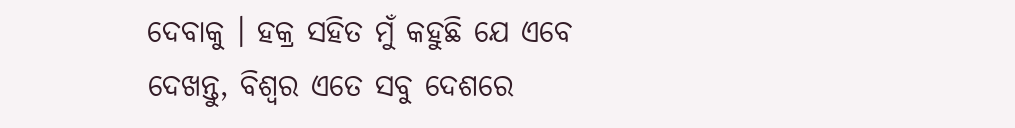ଦେବାକୁ । ହକ୍ର ସହିତ ମୁଁ କହୁଛି ଯେ ଏବେ ଦେଖନ୍ତୁ, ବିଶ୍ୱର ଏତେ ସବୁ ଦେଶରେ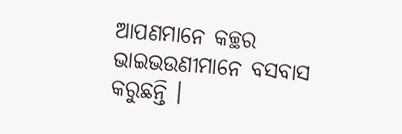ଆପଣମାନେ କଚ୍ଛର ଭାଇଭଉଣୀମାନେ ବସବାସ କରୁଛନ୍ତି ।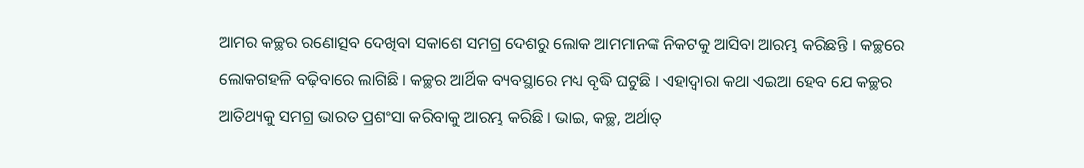ଆମର କଚ୍ଛର ରଣୋତ୍ସବ ଦେଖିବା ସକାଶେ ସମଗ୍ର ଦେଶରୁ ଲୋକ ଆମମାନଙ୍କ ନିକଟକୁ ଆସିବା ଆରମ୍ଭ କରିଛନ୍ତି । କଚ୍ଛରେ ଲୋକଗହଳି ବଢ଼ିବାରେ ଲାଗିଛି । କଚ୍ଛର ଆର୍ଥିକ ବ୍ୟବସ୍ଥାରେ ମଧ୍ୟ ବୃଦ୍ଧି ଘଟୁଛି । ଏହାଦ୍ୱାରା କଥା ଏଇଆ ହେବ ଯେ କଚ୍ଛର ଆତିଥ୍ୟକୁ ସମଗ୍ର ଭାରତ ପ୍ରଶଂସା କରିବାକୁ ଆରମ୍ଭ କରିଛି । ଭାଇ, କଚ୍ଛ, ଅର୍ଥାତ୍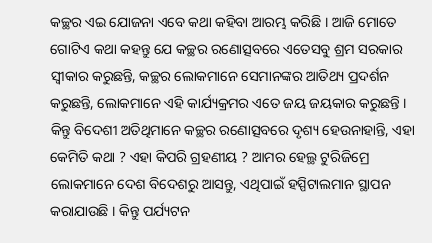କଚ୍ଛର ଏଇ ଯୋଜନା ଏବେ କଥା କହିବା ଆରମ୍ଭ କରିଛି । ଆଜି ମୋତେ ଗୋଟିଏ କଥା କହନ୍ତୁ ଯେ କଚ୍ଛର ରଣୋତ୍ସବରେ ଏତେସବୁ ଶ୍ରମ ସରକାର ସ୍ୱୀକାର କରୁଛନ୍ତି, କଚ୍ଛର ଲୋକମାନେ ସେମାନଙ୍କର ଆତିଥ୍ୟ ପ୍ରଦର୍ଶନ କରୁଛନ୍ତି, ଲୋକମାନେ ଏହି କାର୍ଯ୍ୟକ୍ରମର ଏତେ ଜୟ ଜୟକାର କରୁଛନ୍ତି । କିନ୍ତୁ ବିଦେଶୀ ଅତିଥିମାନେ କଚ୍ଛର ରଣୋତ୍ସବରେ ଦୃଶ୍ୟ ହେଉନାହାନ୍ତି, ଏହା କେମିତି କଥା ? ଏହା କିପରି ଗ୍ରହଣୀୟ ? ଆମର ହେଲ୍ଥ ଟୁରିଜିମ୍ରେ ଲୋକମାନେ ଦେଶ ବିଦେଶରୁ ଆସନ୍ତୁ, ଏଥିପାଇଁ ହସ୍ପିଟାଲମାନ ସ୍ଥାପନ କରାଯାଉଛି । କିନ୍ତୁ ପର୍ଯ୍ୟଟନ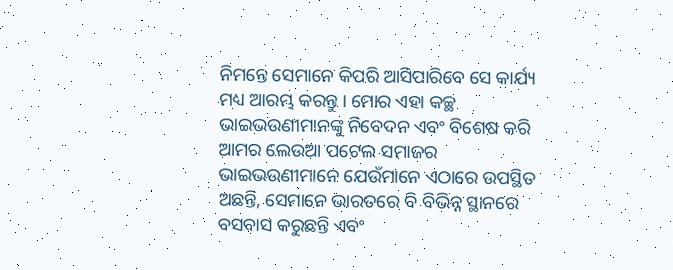ନିମନ୍ତେ ସେମାନେ କିପରି ଆସିପାରିବେ ସେ କାର୍ଯ୍ୟ ମଧ୍ୟ ଆରମ୍ଭ କରନ୍ତୁ । ମୋର ଏହା କଚ୍ଛ ଭାଇଭଉଣୀମାନଙ୍କୁ ନିବେଦନ ଏବଂ ବିଶେଷ କରି ଆମର ଲେଉଆ ପଟେଲ ସମାଜର ଭାଇଭଉଣୀମାନେ ଯେଉଁମାନେ ଏଠାରେ ଉପସ୍ଥିତ ଅଛନ୍ତି, ସେମାନେ ଭାରତରେ ବି ବିଭିନ୍ନ ସ୍ଥାନରେ ବସବାସ କରୁଛନ୍ତି ଏବଂ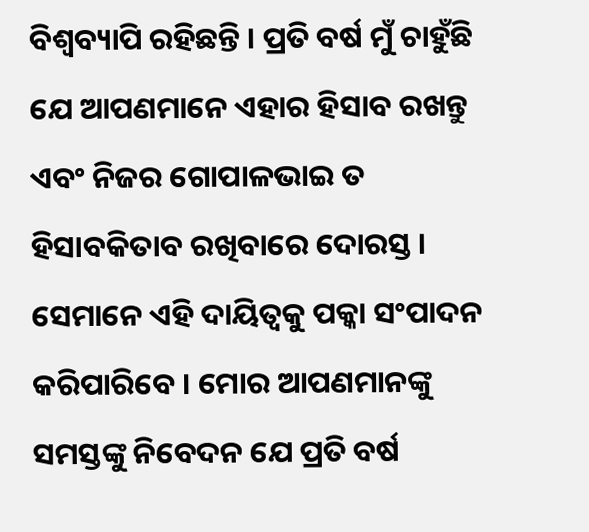ବିଶ୍ୱବ୍ୟାପି ରହିଛନ୍ତି । ପ୍ରତି ବର୍ଷ ମୁଁ ଚାହୁଁଛି ଯେ ଆପଣମାନେ ଏହାର ହିସାବ ରଖନ୍ତୁ ଏବଂ ନିଜର ଗୋପାଳଭାଇ ତ ହିସାବକିତାବ ରଖିବାରେ ଦୋରସ୍ତ । ସେମାନେ ଏହି ଦାୟିତ୍ୱକୁ ପକ୍କା ସଂପାଦନ କରିପାରିବେ । ମୋର ଆପଣମାନଙ୍କୁ ସମସ୍ତଙ୍କୁ ନିବେଦନ ଯେ ପ୍ରତି ବର୍ଷ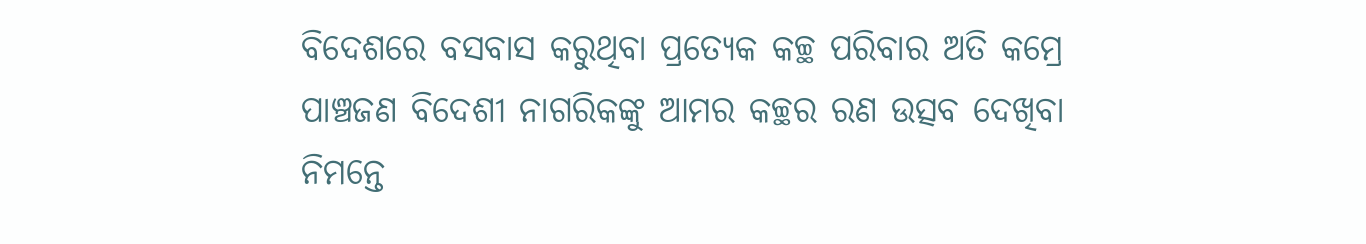ବିଦେଶରେ ବସବାସ କରୁଥିବା ପ୍ରତ୍ୟେକ କଚ୍ଛ ପରିବାର ଅତି କମ୍ରେ ପାଞ୍ଚଜଣ ବିଦେଶୀ ନାଗରିକଙ୍କୁ ଆମର କଚ୍ଛର ରଣ ଉତ୍ସବ ଦେଖିବା ନିମନ୍ତେ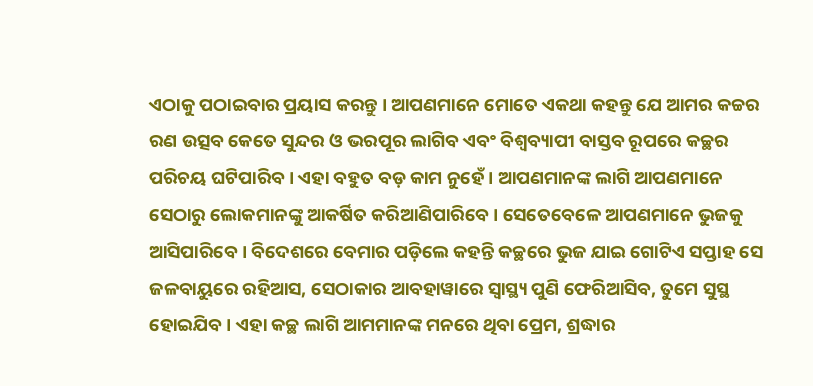ଏଠାକୁ ପଠାଇବାର ପ୍ରୟାସ କରନ୍ତୁ । ଆପଣମାନେ ମୋତେ ଏକଥା କହନ୍ତୁ ଯେ ଆମର କଚ୍ଚର ରଣ ଉତ୍ସବ କେତେ ସୁନ୍ଦର ଓ ଭରପୂର ଲାଗିବ ଏବଂ ବିଶ୍ୱବ୍ୟାପୀ ବାସ୍ତବ ରୂପରେ କଚ୍ଛର ପରିଚୟ ଘଟିପାରିବ । ଏହା ବହୁତ ବଡ଼ କାମ ନୁହେଁ । ଆପଣମାନଙ୍କ ଲାଗି ଆପଣମାନେ ସେଠାରୁ ଲୋକମାନଙ୍କୁ ଆକର୍ଷିତ କରିଆଣିପାରିବେ । ସେତେବେଳେ ଆପଣମାନେ ଭୁଜକୁ ଆସିପାରିବେ । ବିଦେଶରେ ବେମାର ପଡ଼ିଲେ କହନ୍ତି କଚ୍ଛରେ ଭୁଜ ଯାଇ ଗୋଟିଏ ସପ୍ତାହ ସେ ଜଳବାୟୁରେ ରହିଆସ, ସେଠାକାର ଆବହାୱାରେ ସ୍ୱାସ୍ଥ୍ୟ ପୁଣି ଫେରିଆସିବ, ତୁମେ ସୁସ୍ଥ ହୋଇଯିବ । ଏହା କଚ୍ଛ ଲାଗି ଆମମାନଙ୍କ ମନରେ ଥିବା ପ୍ରେମ, ଶ୍ରଦ୍ଧାର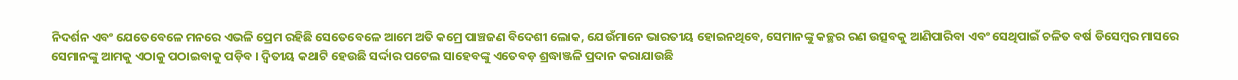ନିଦର୍ଶନ ଏବଂ ଯେତେବେଳେ ମନରେ ଏଭଳି ପ୍ରେମ ରହିଛି ସେତେବେଳେ ଆମେ ଅତି କମ୍ରେ ପାଞ୍ଚଜଣ ବିଦେଶୀ ଲୋକ, ଯେଉଁମାନେ ଭାରତୀୟ ହୋଇନଥିବେ, ସେମାନଙ୍କୁ କଚ୍ଛର ରଣ ଉତ୍ସବକୁ ଆଣିପାରିବା ଏବଂ ସେଥିପାଇଁ ଚଳିତ ବର୍ଷ ଡିସେମ୍ବର ମାସରେ ସେମାନଙ୍କୁ ଆମକୁ ଏଠାକୁ ପଠାଇବାକୁ ପଡ଼ିବ । ଦ୍ୱିତୀୟ କଥାଟି ହେଉଛି ସର୍ଦ୍ଦାର ପଟେଲ ସାହେବଙ୍କୁ ଏତେବଡ଼ ଶ୍ରଦ୍ଧାଞ୍ଜଳି ପ୍ରଦାନ କରାଯାଉଛି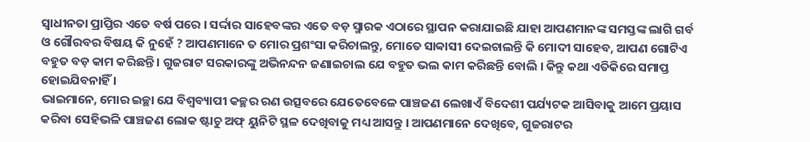ସ୍ୱାଧୀନତା ପ୍ରାପ୍ତିର ଏତେ ବର୍ଷ ପରେ । ସର୍ଦ୍ଦାର ସାହେବଙ୍କର ଏତେ ବଡ଼ ସ୍ମାରକ ଏଠାରେ ସ୍ଥାପନ କରାଯାଇଛି ଯାହା ଆପଣମାନଙ୍କ ସମସ୍ତଙ୍କ ଲାଗି ଗର୍ବ ଓ ଗୌରବର ବିଷୟ କି ନୁହେଁ ? ଆପଣମାନେ ତ ମୋର ପ୍ରଶଂସା କରିଚାଲନ୍ତୁ, ମୋତେ ସାବ୍ୱାସୀ ଦେଇଚାଲନ୍ତି କି ମୋଦୀ ସାହେବ, ଆପଣ ଗୋଟିଏ ବହୁତ ବଡ଼ କାମ କରିଛନ୍ତି । ଗୁଜରାଟ ସରକାରଙ୍କୁ ଅଭିନନ୍ଦନ ଜଣାଇଚାଲ ଯେ ବହୁତ ଭଲ କାମ କରିଛନ୍ତି ବୋଲି । କିନ୍ତୁ କଥା ଏତିକିରେ ସମାପ୍ତ ହୋଇଯିବନାହିଁ ।
ଭାଇମାନେ, ମୋର ଇଚ୍ଛା ଯେ ବିଶ୍ୱବ୍ୟାପୀ କଚ୍ଛର ରଣ ଉତ୍ସବରେ ଯେତେବେଳେ ପାଞ୍ଚଜଣ ଲେଖାଏଁ ବିଦେଶୀ ପର୍ଯ୍ୟଟକ ଆସିବାକୁ ଆମେ ପ୍ରୟାସ କରିବା ସେହିଭଳି ପାଞ୍ଚଜଣ ଲୋକ ଷ୍ଟାଚୁ ଅଫ୍ ୟୁନିଟି ସ୍ଥଳ ଦେଖିବାକୁ ମଧ୍ୟ ଆସନ୍ତୁ । ଆପଣମାନେ ଦେଖିବେ, ଗୁଜରାଟର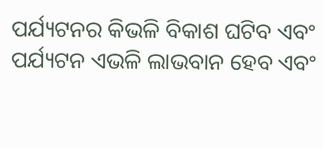ପର୍ଯ୍ୟଟନର କିଭଳି ବିକାଶ ଘଟିବ ଏବଂ ପର୍ଯ୍ୟଟନ ଏଭଳି ଲାଭବାନ ହେବ ଏବଂ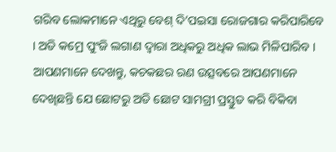ଗରିବ ଲୋକମାନେ ଏଥିରୁ ବେଶ୍ ଦି’ପଇସା ରୋଜଗାର କରିପାରିବେ । ଅତି କମ୍ରେ ପୁଂଜି ଲଗାଣ ଦ୍ୱାରା ଅଧିକରୁ ଅଧିକ ଲାଭ ମିଳିପାରିବ । ଆପଣମାନେ ଦେଖନ୍ତୁ, କଚକଛର ରଣ ଉତ୍ସବରେ ଆପଣମାନେ ଦେଖିଛନ୍ତି ଯେ ଛୋଟରୁ ଅତି ଛୋଟ ସାମଗ୍ରୀ ପ୍ରସ୍ତୁତ କରି ବିକିବା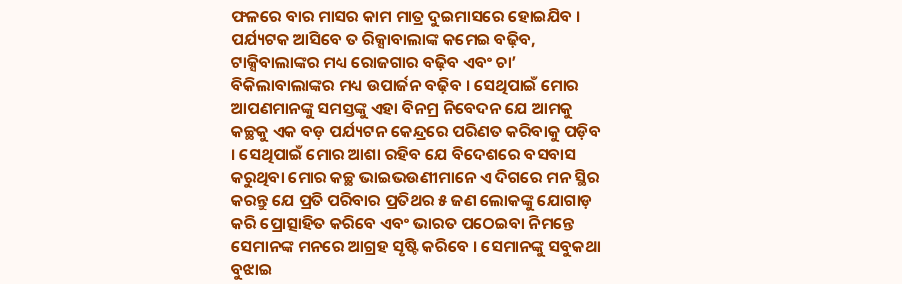ଫଳରେ ବାର ମାସର କାମ ମାତ୍ର ଦୁଇମାସରେ ହୋଇଯିବ । ପର୍ଯ୍ୟଟକ ଆସିବେ ତ ରିକ୍ସାବାଲାଙ୍କ କମେଇ ବଢ଼ିବ, ଟାକ୍ସିବାଲାଙ୍କର ମଧ୍ୟ ରୋଜଗାର ବଢ଼ିବ ଏବଂ ଚା’ ବିକିଲାବାଲାଙ୍କର ମଧ୍ୟ ଉପାର୍ଜନ ବଢ଼ିବ । ସେଥିପାଇଁ ମୋର ଆପଣମାନଙ୍କୁ ସମସ୍ତଙ୍କୁ ଏହା ବିନମ୍ର ନିବେଦନ ଯେ ଆମକୁ କଚ୍ଛକୁ ଏକ ବଡ଼ ପର୍ଯ୍ୟଟନ କେନ୍ଦ୍ରରେ ପରିଣତ କରିବାକୁ ପଡ଼ିବ । ସେଥିପାଇଁ ମୋର ଆଶା ରହିବ ଯେ ବିଦେଶରେ ବସବାସ କରୁଥିବା ମୋର କଚ୍ଛ ଭାଇଭଉଣୀମାନେ ଏ ଦିଗରେ ମନ ସ୍ଥିର କରନ୍ତୁ ଯେ ପ୍ରତି ପରିବାର ପ୍ରତିଥର ୫ ଜଣ ଲୋକଙ୍କୁ ଯୋଗାଡ଼ କରି ପ୍ରୋତ୍ସାହିତ କରିବେ ଏବଂ ଭାରତ ପଠେଇବା ନିମନ୍ତେ ସେମାନଙ୍କ ମନରେ ଆଗ୍ରହ ସୃଷ୍ଟି କରିବେ । ସେମାନଙ୍କୁ ସବୁକଥା ବୁଝାଇ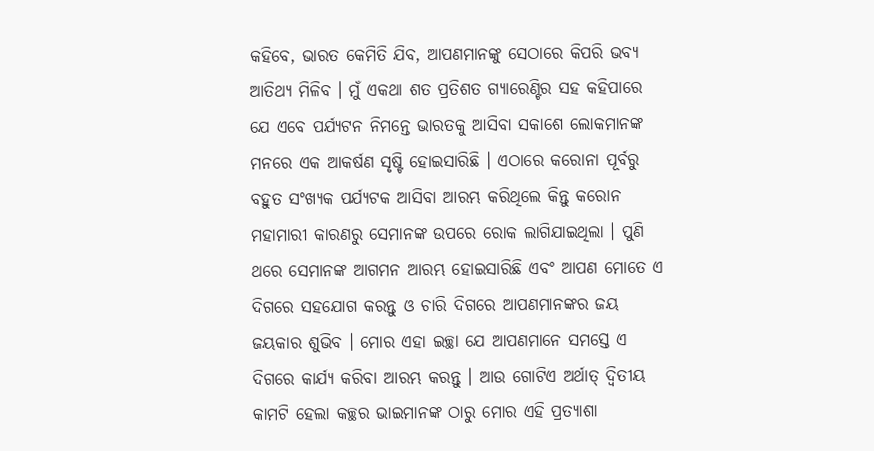କହିବେ, ଭାରତ କେମିତି ଯିବ, ଆପଣମାନଙ୍କୁ ସେଠାରେ କିପରି ଭବ୍ୟ ଆତିଥ୍ୟ ମିଳିବ । ମୁଁ ଏକଥା ଶତ ପ୍ରତିଶତ ଗ୍ୟାରେଣ୍ଟିର ସହ କହିପାରେ ଯେ ଏବେ ପର୍ଯ୍ୟଟନ ନିମନ୍ତେ ଭାରତକୁ ଆସିବା ସକାଶେ ଲୋକମାନଙ୍କ ମନରେ ଏକ ଆକର୍ଷଣ ସୃଷ୍ଟି ହୋଇସାରିଛି । ଏଠାରେ କରୋନା ପୂର୍ବରୁ ବହୁତ ସଂଖ୍ୟକ ପର୍ଯ୍ୟଟକ ଆସିବା ଆରମ୍ଭ କରିଥିଲେ କିନ୍ତୁ କରୋନ ମହାମାରୀ କାରଣରୁ ସେମାନଙ୍କ ଉପରେ ରୋକ ଲାଗିଯାଇଥିଲା । ପୁଣି ଥରେ ସେମାନଙ୍କ ଆଗମନ ଆରମ୍ଭ ହୋଇସାରିଛି ଏବଂ ଆପଣ ମୋତେ ଏ ଦିଗରେ ସହଯୋଗ କରନ୍ତୁ ଓ ଚାରି ଦିଗରେ ଆପଣମାନଙ୍କର ଜୟ ଜୟକାର ଶୁଭିବ । ମୋର ଏହା ଇଚ୍ଛା ଯେ ଆପଣମାନେ ସମସ୍ତେ ଏ ଦିଗରେ କାର୍ଯ୍ୟ କରିବା ଆରମ୍ଭ କରନ୍ତୁ । ଆଉ ଗୋଟିଏ ଅର୍ଥାତ୍ ଦ୍ୱିତୀୟ କାମଟି ହେଲା କଚ୍ଛର ଭାଇମାନଙ୍କ ଠାରୁ ମୋର ଏହି ପ୍ରତ୍ୟାଶା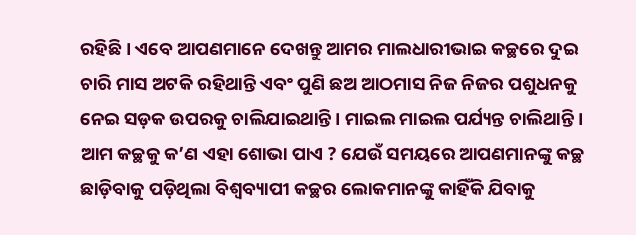ରହିଛି । ଏବେ ଆପଣମାନେ ଦେଖନ୍ତୁ ଆମର ମାଲଧାରୀଭାଇ କଚ୍ଛରେ ଦୁଇ ଚାରି ମାସ ଅଟକି ରହିଥାନ୍ତି ଏବଂ ପୁଣି ଛଅ ଆଠମାସ ନିଜ ନିଜର ପଶୁଧନକୁ ନେଇ ସଡ଼କ ଉପରକୁ ଚାଲିଯାଇଥାନ୍ତି । ମାଇଲ ମାଇଲ ପର୍ଯ୍ୟନ୍ତ ଚାଲିଥାନ୍ତି । ଆମ କଚ୍ଛକୁ କ’ଣ ଏହା ଶୋଭା ପାଏ ? ଯେଉଁ ସମୟରେ ଆପଣମାନଙ୍କୁ କଚ୍ଛ ଛାଡ଼ିବାକୁ ପଡ଼ିଥିଲା ବିଶ୍ୱବ୍ୟାପୀ କଚ୍ଛର ଲୋକମାନଙ୍କୁ କାହିଁକି ଯିବାକୁ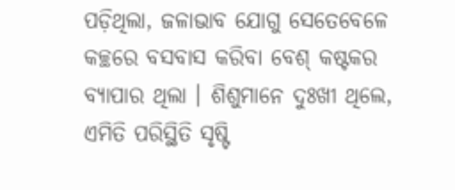ପଡ଼ିଥିଲା, ଜଳାଭାବ ଯୋଗୁ ସେତେବେଳେ କଚ୍ଛରେ ବସବାସ କରିବା ବେଶ୍ କଷ୍ଟକର ବ୍ୟାପାର ଥିଲା । ଶିଶୁମାନେ ଦୁଃଖୀ ଥିଲେ, ଏମିତି ପରିସ୍ଥିତି ସୃଷ୍ଟି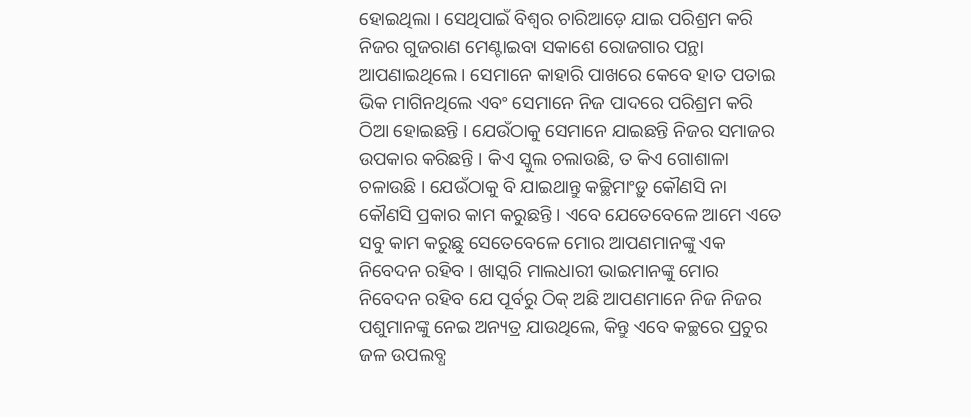ହୋଇଥିଲା । ସେଥିପାଇଁ ବିଶ୍ୱର ଚାରିଆଡ଼େ ଯାଇ ପରିଶ୍ରମ କରି ନିଜର ଗୁଜରାଣ ମେଣ୍ଟାଇବା ସକାଶେ ରୋଜଗାର ପନ୍ଥା ଆପଣାଇଥିଲେ । ସେମାନେ କାହାରି ପାଖରେ କେବେ ହାତ ପତାଇ ଭିକ ମାଗିନଥିଲେ ଏବଂ ସେମାନେ ନିଜ ପାଦରେ ପରିଶ୍ରମ କରି ଠିଆ ହୋଇଛନ୍ତି । ଯେଉଁଠାକୁ ସେମାନେ ଯାଇଛନ୍ତି ନିଜର ସମାଜର ଉପକାର କରିଛନ୍ତି । କିଏ ସ୍କୁଲ ଚଲାଉଛି, ତ କିଏ ଗୋଶାଳା ଚଳାଉଛି । ଯେଉଁଠାକୁ ବି ଯାଇଥାନ୍ତୁ କଚ୍ଛିମାଂଡ଼ୁ କୌଣସି ନା କୌଣସି ପ୍ରକାର କାମ କରୁଛନ୍ତି । ଏବେ ଯେତେବେଳେ ଆମେ ଏତେ ସବୁ କାମ କରୁଛୁ ସେତେବେଳେ ମୋର ଆପଣମାନଙ୍କୁ ଏକ ନିବେଦନ ରହିବ । ଖାସ୍କରି ମାଲଧାରୀ ଭାଇମାନଙ୍କୁ ମୋର ନିବେଦନ ରହିବ ଯେ ପୂର୍ବରୁ ଠିକ୍ ଅଛି ଆପଣମାନେ ନିଜ ନିଜର ପଶୁମାନଙ୍କୁ ନେଇ ଅନ୍ୟତ୍ର ଯାଉଥିଲେ, କିନ୍ତୁ ଏବେ କଚ୍ଛରେ ପ୍ରଚୁର ଜଳ ଉପଲବ୍ଧ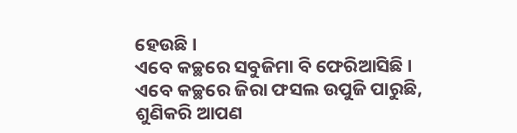ହେଉଛି ।
ଏବେ କଚ୍ଛରେ ସବୁଜିମା ବି ଫେରିଆସିଛି । ଏବେ କଚ୍ଛରେ ଜିରା ଫସଲ ଉପୁଜି ପାରୁଛି, ଶୁଣିକରି ଆପଣ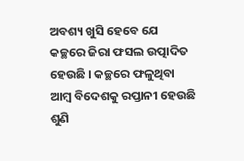ଅବଶ୍ୟ ଖୁସି ହେବେ ଯେ କଚ୍ଛରେ ଜିରା ଫସଲ ଉତ୍ପାଦିତ ହେଉଛି । କଚ୍ଛରେ ଫଳୁଥିବା ଆମ୍ବ ବିଦେଶକୁ ରପ୍ତାନୀ ହେଉଛି ଶୁଣି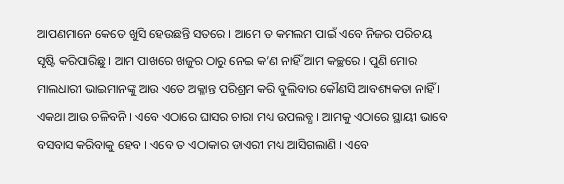ଆପଣମାନେ କେତେ ଖୁସି ହେଉଛନ୍ତି ସତରେ । ଆମେ ତ କମଲମ ପାଇଁ ଏବେ ନିଜର ପରିଚୟ ସୃଷ୍ଟି କରିପାରିଛୁ । ଆମ ପାଖରେ ଖଜୁର ଠାରୁ ନେଇ କ’ଣ ନାହିଁ ଆମ କଚ୍ଛରେ । ପୁଣି ମୋର ମାଲଧାରୀ ଭାଇମାନଙ୍କୁ ଆଉ ଏତେ ଅକ୍ଳାନ୍ତ ପରିଶ୍ରମ କରି ବୁଲିବାର କୌଣସି ଆବଶ୍ୟକତା ନାହିଁ । ଏକଥା ଆଉ ଚଳିବନି । ଏବେ ଏଠାରେ ଘାସର ଚାରା ମଧ୍ୟ ଉପଲବ୍ଧ । ଆମକୁ ଏଠାରେ ସ୍ଥାୟୀ ଭାବେ ବସବାସ କରିବାକୁ ହେବ । ଏବେ ତ ଏଠାକାର ଡାଏରୀ ମଧ୍ୟ ଆସିଗଲାଣି । ଏବେ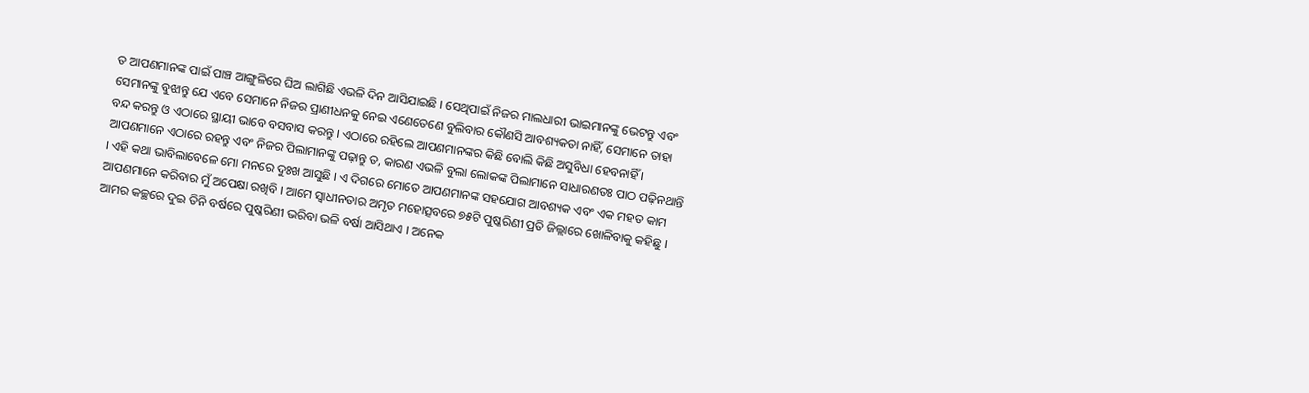ତ ଆପଣମାନଙ୍କ ପାଇଁ ପାଞ୍ଚ ଆଙ୍ଗୁଳିରେ ଘିଅ ଲାଗିଛି ଏଭଳି ଦିନ ଆସିଯାଇଛି । ସେଥିପାଇଁ ନିଜର ମାଲଧାରୀ ଭାଇମାନଙ୍କୁ ଭେଟନ୍ତୁ ଏବଂ ସେମାନଙ୍କୁ ବୁଝାନ୍ତୁ ଯେ ଏବେ ସେମାନେ ନିଜର ପ୍ରାଣୀଧନକୁ ନେଇ ଏଣେତେଣେ ବୁଲିବାର କୌଣସି ଆବଶ୍ୟକତା ନାହିଁ, ସେମାନେ ତାହା ବନ୍ଦ କରନ୍ତୁ ଓ ଏଠାରେ ସ୍ଥାୟୀ ଭାବେ ବସବାସ କରନ୍ତୁ । ଏଠାରେ ରହିଲେ ଆପଣମାନଙ୍କର କିଛି ବୋଲି କିଛି ଅସୁବିଧା ହେବନାହିଁ । ଆପଣମାନେ ଏଠାରେ ରହନ୍ତୁ ଏବଂ ନିଜର ପିଲାମାନଙ୍କୁ ପଢ଼ାନ୍ତୁ ତ, କାରଣ ଏଭଳି ବୁଲା ଲୋକଙ୍କ ପିଲାମାନେ ସାଧାରଣତଃ ପାଠ ପଢ଼ିନଥାନ୍ତି । ଏହି କଥା ଭାବିଲାବେଳେ ମୋ ମନରେ ଦୁଃଖ ଆସୁଛି । ଏ ଦିଗରେ ମୋତେ ଆପଣମାନଙ୍କ ସହଯୋଗ ଆବଶ୍ୟକ ଏବଂ ଏକ ମହତ କାମ ଆପଣମାନେ କରିବାର ମୁଁ ଅପେକ୍ଷା ରଖିବି । ଆମେ ସ୍ୱାଧୀନତାର ଅମୃତ ମହୋତ୍ସବରେ ୭୫ଟି ପୁଷ୍କରିଣୀ ପ୍ରତି ଜିଲ୍ଲାରେ ଖୋଳିବାକୁ କହିଛୁ । ଆମର କଚ୍ଛରେ ଦୁଇ ତିନି ବର୍ଷରେ ପୁଷ୍କରିଣୀ ଭରିବା ଭଳି ବର୍ଷା ଆସିଥାଏ । ଅନେକ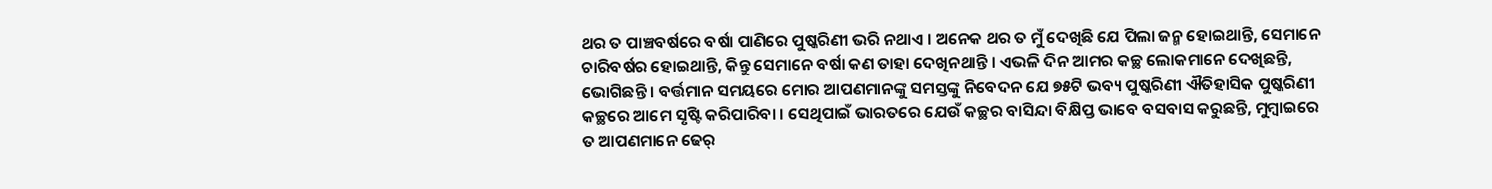ଥର ତ ପାଞ୍ଚବର୍ଷରେ ବର୍ଷା ପାଣିରେ ପୁଷ୍କରିଣୀ ଭରି ନଥାଏ । ଅନେକ ଥର ତ ମୁଁ ଦେଖିଛି ଯେ ପିଲା ଜନ୍ମ ହୋଇଥାନ୍ତି, ସେମାନେ ଚାରିବର୍ଷର ହୋଇଥାନ୍ତି, କିନ୍ତୁ ସେମାନେ ବର୍ଷା କଣ ତାହା ଦେଖିନଥାନ୍ତି । ଏଭଳି ଦିନ ଆମର କଚ୍ଛ ଲୋକମାନେ ଦେଖିଛନ୍ତି, ଭୋଗିଛନ୍ତି । ବର୍ତ୍ତମାନ ସମୟରେ ମୋର ଆପଣମାନଙ୍କୁ ସମସ୍ତଙ୍କୁ ନିବେଦନ ଯେ ୭୫ଟି ଭବ୍ୟ ପୁଷ୍କରିଣୀ ଐତିହାସିକ ପୁଷ୍କରିଣୀ କଚ୍ଛରେ ଆମେ ସୃଷ୍ଟି କରିପାରିବା । ସେଥିପାଇଁ ଭାରତରେ ଯେଉଁ କଚ୍ଛର ବାସିନ୍ଦା ବିକ୍ଷିପ୍ତ ଭାବେ ବସବାସ କରୁଛନ୍ତି, ମୁମ୍ବାଇରେ ତ ଆପଣମାନେ ଢେର୍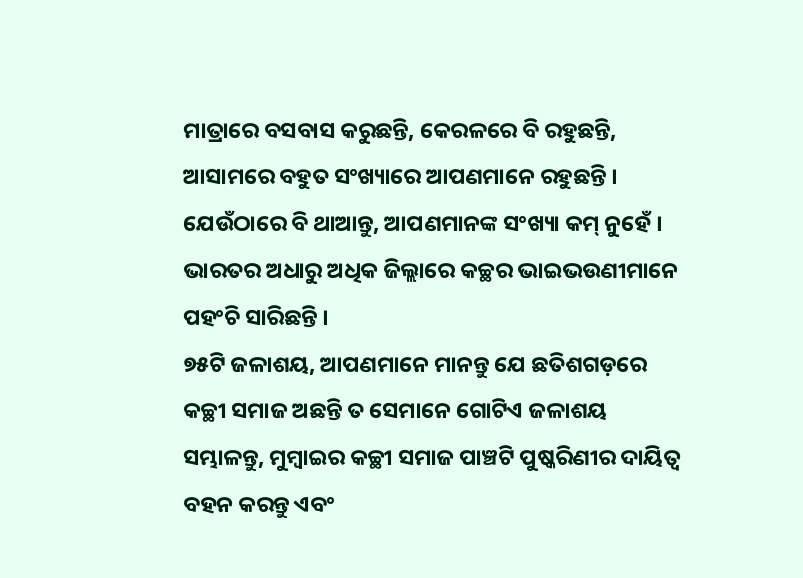ମାତ୍ରାରେ ବସବାସ କରୁଛନ୍ତି, କେରଳରେ ବି ରହୁଛନ୍ତି, ଆସାମରେ ବହୁତ ସଂଖ୍ୟାରେ ଆପଣମାନେ ରହୁଛନ୍ତି । ଯେଉଁଠାରେ ବି ଥାଆନ୍ତୁ, ଆପଣମାନଙ୍କ ସଂଖ୍ୟା କମ୍ ନୁହେଁ । ଭାରତର ଅଧାରୁ ଅଧିକ ଜିଲ୍ଲାରେ କଚ୍ଛର ଭାଇଭଉଣୀମାନେ ପହଂଚି ସାରିଛନ୍ତି ।
୭୫ଟି ଜଳାଶୟ, ଆପଣମାନେ ମାନନ୍ତୁ ଯେ ଛତିଶଗଡ଼ରେ କଚ୍ଛୀ ସମାଜ ଅଛନ୍ତି ତ ସେମାନେ ଗୋଟିଏ ଜଳାଶୟ ସମ୍ଭାଳନ୍ତୁ, ମୁମ୍ବାଇର କଚ୍ଛୀ ସମାଜ ପାଞ୍ଚଟି ପୁଷ୍କରିଣୀର ଦାୟିତ୍ୱ ବହନ କରନ୍ତୁ ଏବଂ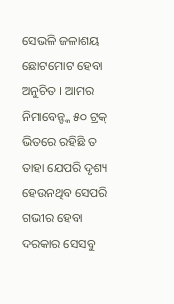ସେଭଳି ଜଳାଶୟ ଛୋଟମୋଟ ହେବା ଅନୁଚିତ । ଆମର ନିମାବେନ୍ଙ୍କ ୫୦ ଟ୍ରକ୍ ଭିତରେ ରହିଛି ତ ତାହା ଯେପରି ଦୃଶ୍ୟ ହେଉନଥିବ ସେପରି ଗଭୀର ହେବା ଦରକାର ସେସବୁ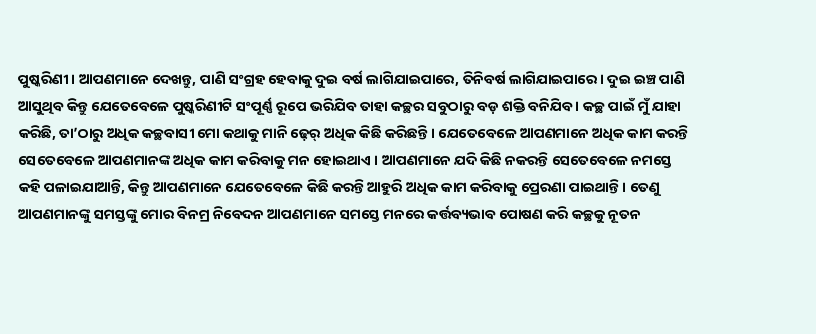ପୁଷ୍କରିଣୀ । ଆପଣମାନେ ଦେଖନ୍ତୁ, ପାଣି ସଂଗ୍ରହ ହେବାକୁ ଦୁଇ ବର୍ଷ ଲାଗିଯାଇପାରେ, ତିନିବର୍ଷ ଲାଗିଯାଇପାରେ । ଦୁଇ ଇଞ୍ଚ ପାଣି ଆସୁଥିବ କିନ୍ତୁ ଯେତେବେଳେ ପୁଷ୍କରିଣୀଟି ସଂପୂର୍ଣ୍ଣ ରୂପେ ଭରିଯିବ ତାହା କଚ୍ଛର ସବୁଠାରୁ ବଡ଼ ଶକ୍ତି ବନିଯିବ । କଚ୍ଛ ପାଇଁ ମୁଁ ଯାହା କରିଛି, ତା’ଠାରୁ ଅଧିକ କଚ୍ଛବାସୀ ମୋ କଥାକୁ ମାନି ଢ଼େର୍ ଅଧିକ କିଛି କରିଛନ୍ତି । ଯେତେବେଳେ ଆପଣମାନେ ଅଧିକ କାମ କରନ୍ତି ସେତେବେଳେ ଆପଣମାନଙ୍କ ଅଧିକ କାମ କରିବାକୁ ମନ ହୋଇଥାଏ । ଆପଣମାନେ ଯଦି କିଛି ନକରନ୍ତି ସେତେବେଳେ ନମସ୍ତେ କହି ପଳାଇଯାଆନ୍ତି, କିନ୍ତୁ ଆପଣମାନେ ଯେତେବେଳେ କିଛି କରନ୍ତି ଆହୁରି ଅଧିକ କାମ କରିବାକୁ ପ୍ରେରଣା ପାଇଥାନ୍ତି । ତେଣୁ ଆପଣମାନଙ୍କୁ ସମସ୍ତଙ୍କୁ ମୋର ବିନମ୍ର ନିବେଦନ ଆପଣମାନେ ସମସ୍ତେ ମନରେ କର୍ତ୍ତବ୍ୟଭାବ ପୋଷଣ କରି କଚ୍ଛକୁ ନୂତନ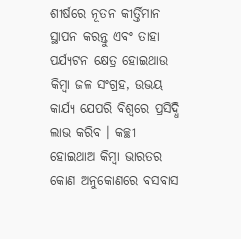ଶୀର୍ଷରେ ନୂତନ କୀର୍ତ୍ତିମାନ ସ୍ଥାପନ କରନ୍ତୁ ଏବଂ ତାହା ପର୍ଯ୍ୟଟନ କ୍ଷେତ୍ର ହୋଇଥାଉ କିମ୍ବା ଜଳ ସଂଗ୍ରହ, ଉଭୟ କାର୍ଯ୍ୟ ଯେପରି ବିଶ୍ୱରେ ପ୍ରସିଦ୍ଧି ଲାଭ କରିବ । କଚ୍ଛୀ ହୋଇଥାଅ କିମ୍ବା ଭାରତର କୋଣ ଅନୁକୋଣରେ ବସବାସ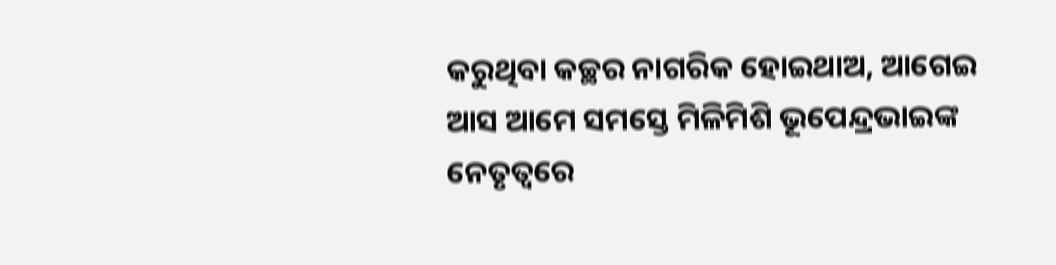କରୁଥିବା କଚ୍ଛର ନାଗରିକ ହୋଇଥାଅ, ଆଗେଇ ଆସ ଆମେ ସମସ୍ତେ ମିଳିମିଶି ଭୂପେନ୍ଦ୍ରଭାଇଙ୍କ ନେତୃତ୍ୱରେ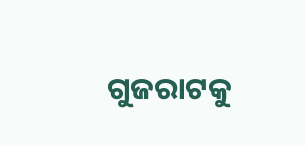ଗୁଜରାଟକୁ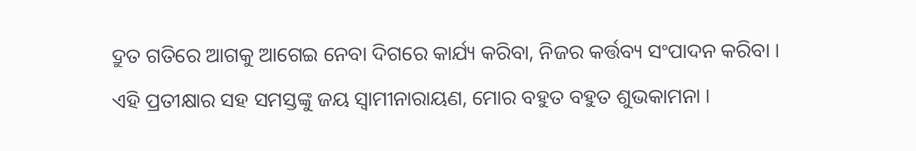ଦ୍ରୁତ ଗତିରେ ଆଗକୁ ଆଗେଇ ନେବା ଦିଗରେ କାର୍ଯ୍ୟ କରିବା, ନିଜର କର୍ତ୍ତବ୍ୟ ସଂପାଦନ କରିବା ।
ଏହି ପ୍ରତୀକ୍ଷାର ସହ ସମସ୍ତଙ୍କୁ ଜୟ ସ୍ୱାମୀନାରାୟଣ, ମୋର ବହୁତ ବହୁତ ଶୁଭକାମନା ।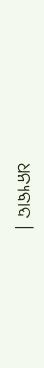ଧନ୍ୟବାଦ ।